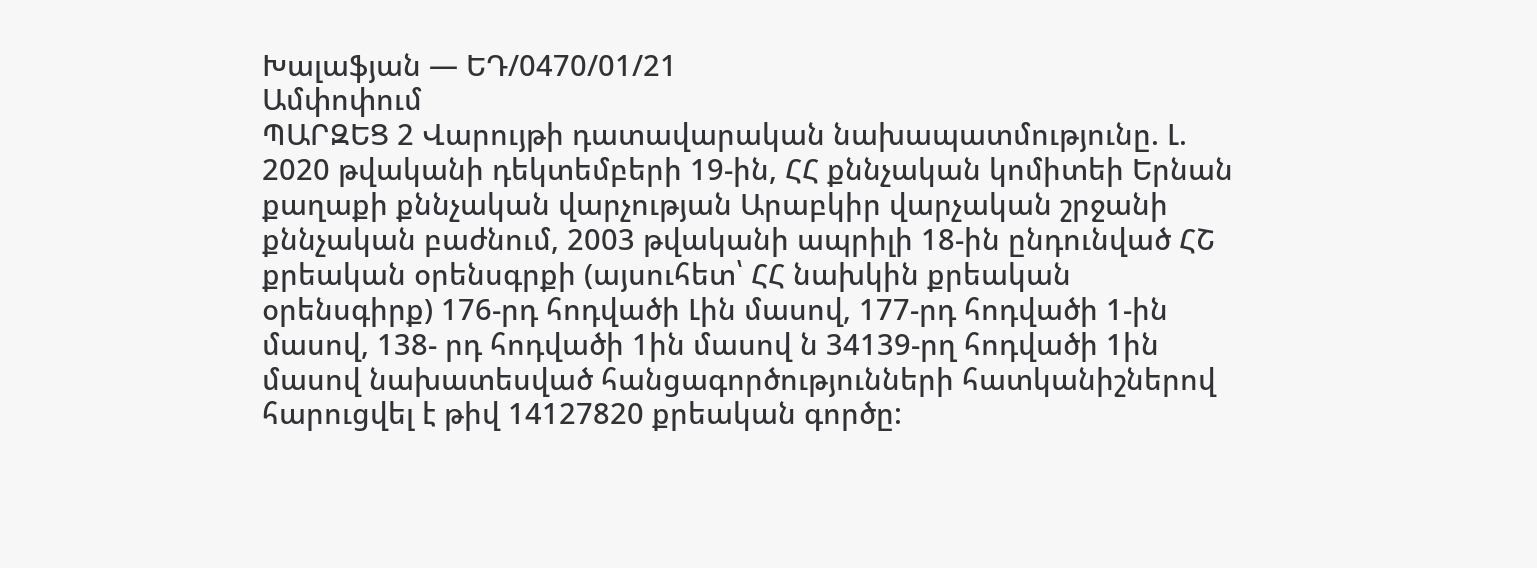Խալաֆյան — ԵԴ/0470/01/21
Ամփոփում
ՊԱՐԶԵՑ 2 Վարույթի դատավարական նախապատմությունը. Լ. 2020 թվականի դեկտեմբերի 19-ին, ՀՀ քննչական կոմիտեի Երնան քաղաքի քննչական վարչության Արաբկիր վարչական շրջանի քննչական բաժնում, 2003 թվականի ապրիլի 18-ին ընդունված ՀՇ քրեական օրենսգրքի (այսուհետ՝ ՀՀ նախկին քրեական օրենսգիրք) 176-րդ հոդվածի Լին մասով, 177-րդ հոդվածի 1-ին մասով, 138- րդ հոդվածի 1ին մասով ն 34139-րղ հոդվածի 1ին մասով նախատեսված հանցագործությունների հատկանիշներով հարուցվել է թիվ 14127820 քրեական գործը: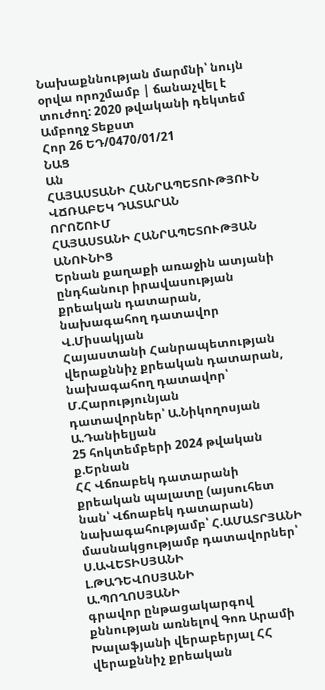Նախաքննության մարմնի՝ նույն օրվա որոշմամբ | ճանաչվել է տուժող: 2020 թվականի դեկտեմ
Ամբողջ Տեքստ
Հոր 26 ԵԴ/0470/01/21
ՆԱՑ
Ան
ՀԱՅԱՍՏԱՆԻ ՀԱՆՐԱՊԵՏՈՒԹՅՈՒՆ
ՎՃՌԱԲԵԿ ԴԱՏԱՐԱՆ
ՈՐՈՇՈՒՄ
ՀԱՅԱՍՏԱՆԻ ՀԱՆՐԱՊԵՏՈՒԹՅԱՆ ԱՆՈՒՆԻՑ
Երնան քաղաքի առաջին ատյանի
ընդհանուր իրավասության քրեական դատարան,
նախագահող դատավոր Վ.Միսակյան
Հայաստանի Հանրապետության
վերաքննիչ քրեական դատարան,
նախագահող դատավոր՝ Մ.Հարությունյան
դատավորներ՝ Ա.Նիկողոսյան
Ա.Դանիելյան
25 հոկտեմբերի 2024 թվական ք.Երնան
ՀՀ Վճռաբեկ դատարանի քրեական պալատը (այսուհետ նան՝ Վճոաբեկ դատարան) նախագահությամբ՝ Հ.ԱՄԱՏՐՅԱՆԻ
մասնակցությամբ դատավորներ՝ Ս.ԱՎԵՏԻՍՅԱՆԻ
Լ.ԹԱԴԵՎՈՍՅԱՆԻ
Ա.ՊՈՂՈՍՅԱՆԻ
գրավոր ընթացակարգով քննության առնելով Գոռ Արամի Խալաֆյանի վերաբերյալ ՀՀ վերաքննիչ քրեական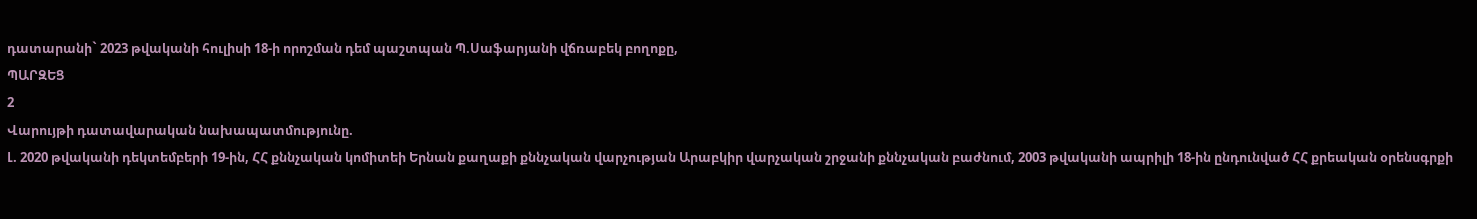դատարանի` 2023 թվականի հուլիսի 18-ի որոշման դեմ պաշտպան Պ.Սաֆարյանի վճռաբեկ բողոքը,
ՊԱՐԶԵՑ
2
Վարույթի դատավարական նախապատմությունը.
Լ. 2020 թվականի դեկտեմբերի 19-ին, ՀՀ քննչական կոմիտեի Երնան քաղաքի քննչական վարչության Արաբկիր վարչական շրջանի քննչական բաժնում, 2003 թվականի ապրիլի 18-ին ընդունված ՀՀ քրեական օրենսգրքի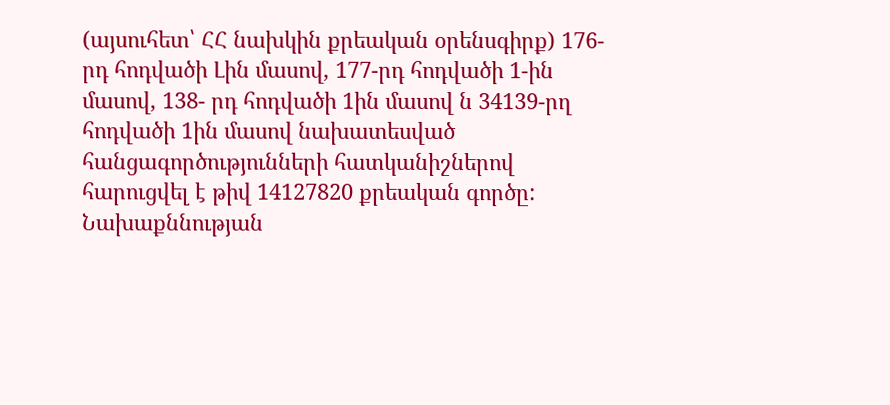(այսուհետ՝ ՀՀ նախկին քրեական օրենսգիրք) 176-րդ հոդվածի Լին մասով, 177-րդ հոդվածի 1-ին մասով, 138- րդ հոդվածի 1ին մասով ն 34139-րղ հոդվածի 1ին մասով նախատեսված հանցագործությունների հատկանիշներով հարուցվել է թիվ 14127820 քրեական գործը:
Նախաքննության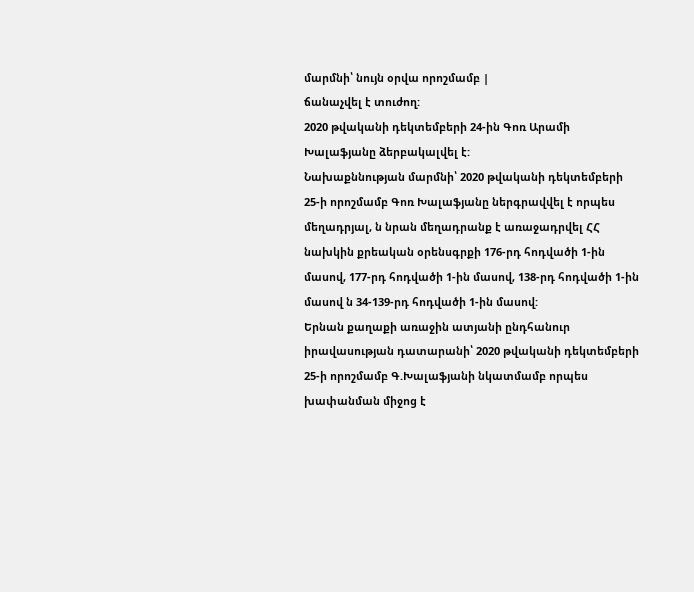մարմնի՝ նույն օրվա որոշմամբ |
ճանաչվել է տուժող:
2020 թվականի դեկտեմբերի 24-ին Գոռ Արամի Խալաֆյանը ձերբակալվել է:
Նախաքննության մարմնի՝ 2020 թվականի դեկտեմբերի 25-ի որոշմամբ Գոռ Խալաֆյանը ներգրավվել է որպես մեղադրյալ, ն նրան մեղադրանք է առաջադրվել ՀՀ նախկին քրեական օրենսգրքի 176-րդ հոդվածի 1-ին մասով, 177-րդ հոդվածի 1-ին մասով, 138-րդ հոդվածի 1-ին մասով ն 34-139-րդ հոդվածի 1-ին մասով:
Երնան քաղաքի առաջին ատյանի ընդհանուր իրավասության դատարանի՝ 2020 թվականի դեկտեմբերի 25-ի որոշմամբ Գ.Խալաֆյանի նկատմամբ որպես խափանման միջոց է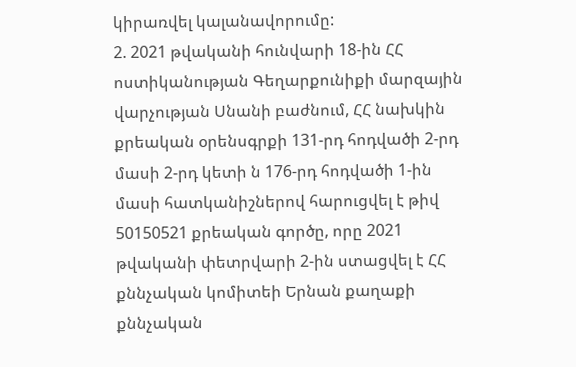կիրառվել կալանավորումը:
2. 2021 թվականի հունվարի 18-ին ՀՀ ոստիկանության Գեղարքունիքի մարզային վարչության Սնանի բաժնում, ՀՀ նախկին քրեական օրենսգրքի 131-րդ հոդվածի 2-րդ մասի 2-րդ կետի ն 176-րդ հոդվածի 1-ին մասի հատկանիշներով հարուցվել է թիվ 50150521 քրեական գործը, որը 2021 թվականի փետրվարի 2-ին ստացվել է ՀՀ քննչական կոմիտեի Երնան քաղաքի քննչական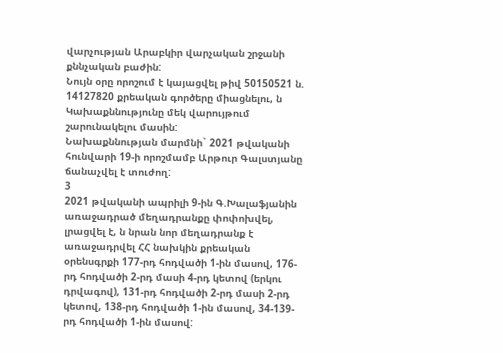վարչության Արաբկիր վարչական շրջանի քննչական բաժին:
Նույն օրը որոշում է կայացվել թիվ 50150521 ն. 14127820 քրեական գործերը միացնելու, ն Կախաքննությունը մեկ վարույթում շարունակելու մասին:
Նախաքննության մարմնի` 2021 թվականի հունվարի 19-ի որոշմամբ Արթուր Գալստյանը ճանաչվել է տուժող:
3
2021 թվականի ապրիլի 9-ին Գ.Խալաֆյանին առաջադրած մեղադրանքը փոփոխվել, լրացվել է, ն նրան նոր մեղադրանք է առաջադրվել ՀՀ նախկին քրեական օրենսգրքի 177-րդ հոդվածի 1-ին մասով, 176-րդ հոդվածի 2-րդ մասի 4-րդ կետով (երկու դրվագով), 131-րդ հոդվածի 2-րդ մասի 2-րդ կետով, 138-րդ հոդվածի 1-ին մասով, 34-139-րդ հոդվածի 1-ին մասով: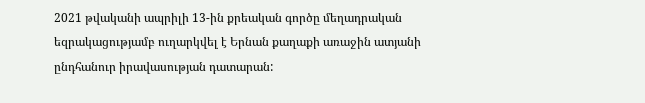2021 թվականի ապրիլի 13-ին քրեական գործը մեղադրական եզրակացությամբ ուղարկվել է Երնան քաղաքի առաջին ատյանի ընդհանուր իրավասության դատարան: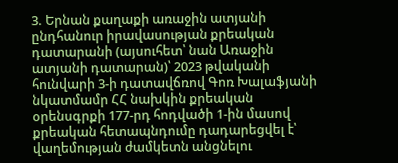3. Երնան քաղաքի առաջին ատյանի ընդհանուր իրավասության քրեական դատարանի (այսուհետ՝ նան Առաջին ատյանի դատարան)՝ 2023 թվականի հունվարի 3-ի դատավճռով Գոռ Խալաֆյանի նկատմամր ՀՀ նախկին քրեական օրենսգրքի 177-րդ հոդվածի 1-ին մասով քրեական հետապնդումը դադարեցվել է՝ վաղեմության ժամկետն անցնելու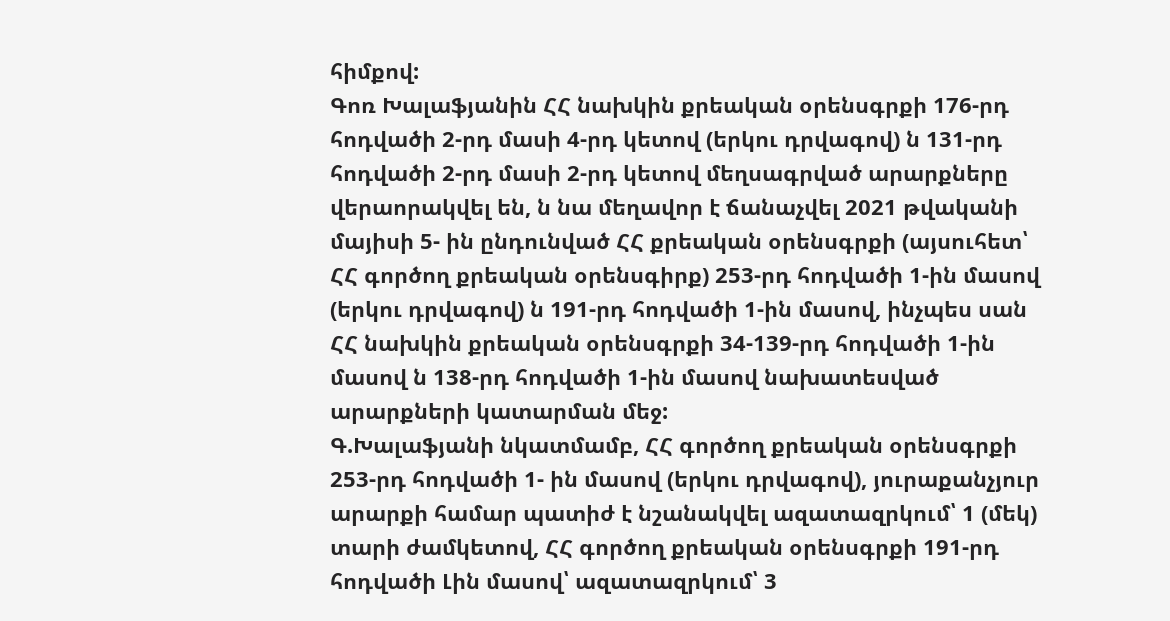հիմքով:
Գոռ Խալաֆյանին ՀՀ նախկին քրեական օրենսգրքի 176-րդ հոդվածի 2-րդ մասի 4-րդ կետով (երկու դրվագով) ն 131-րդ հոդվածի 2-րդ մասի 2-րդ կետով մեղսագրված արարքները վերաորակվել են, ն նա մեղավոր է ճանաչվել 2021 թվականի մայիսի 5- ին ընդունված ՀՀ քրեական օրենսգրքի (այսուհետ՝ ՀՀ գործող քրեական օրենսգիրք) 253-րդ հոդվածի 1-ին մասով (երկու դրվագով) ն 191-րդ հոդվածի 1-ին մասով, ինչպես սան ՀՀ նախկին քրեական օրենսգրքի 34-139-րդ հոդվածի 1-ին մասով ն 138-րդ հոդվածի 1-ին մասով նախատեսված արարքների կատարման մեջ:
Գ.Խալաֆյանի նկատմամբ, ՀՀ գործող քրեական օրենսգրքի 253-րդ հոդվածի 1- ին մասով (երկու դրվագով), յուրաքանչյուր արարքի համար պատիժ է նշանակվել ազատազրկում՝ 1 (մեկ) տարի ժամկետով, ՀՀ գործող քրեական օրենսգրքի 191-րդ հոդվածի Լին մասով՝ ազատազրկում՝ 3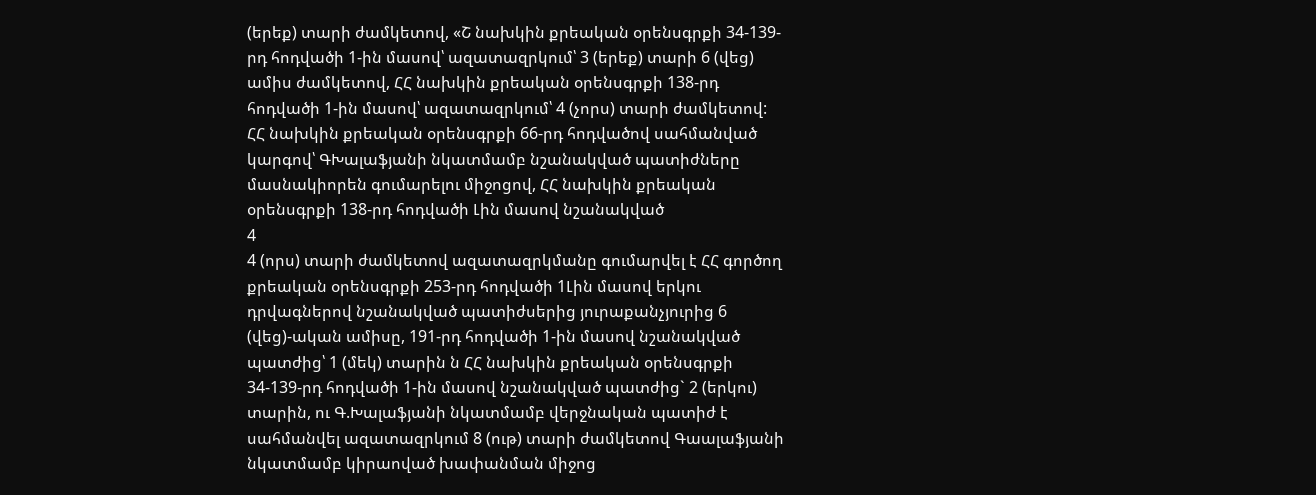(երեք) տարի ժամկետով, «Շ նախկին քրեական օրենսգրքի 34-139-րդ հոդվածի 1-ին մասով՝ ազատազրկում՝ 3 (երեք) տարի 6 (վեց) ամիս ժամկետով, ՀՀ նախկին քրեական օրենսգրքի 138-րդ հոդվածի 1-ին մասով՝ ազատազրկում՝ 4 (չորս) տարի ժամկետով:
ՀՀ նախկին քրեական օրենսգրքի 66-րդ հոդվածով սահմանված կարգով՝ ԳԽալաֆյանի նկատմամբ նշանակված պատիժները մասնակիորեն գումարելու միջոցով, ՀՀ նախկին քրեական օրենսգրքի 138-րդ հոդվածի Լին մասով նշանակված
4
4 (որս) տարի ժամկետով ազատազրկմանը գումարվել է ՀՀ գործող քրեական օրենսգրքի 253-րդ հոդվածի 1Լին մասով երկու դրվագներով նշանակված պատիժսերից յուրաքանչյուրից 6 (վեց)-ական ամիսը, 191-րդ հոդվածի 1-ին մասով նշանակված պատժից՝ 1 (մեկ) տարին ն ՀՀ նախկին քրեական օրենսգրքի 34-139-րդ հոդվածի 1-ին մասով նշանակված պատժից` 2 (երկու) տարին, ու Գ.Խալաֆյանի նկատմամբ վերջնական պատիժ է սահմանվել ազատազրկում 8 (ութ) տարի ժամկետով Գաալաֆյանի նկատմամբ կիրաոված խափանման միջոց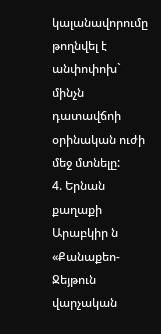կալանավորումը թողնվել է անփոփոխ` մինչն դատավճոի օրինական ուժի մեջ մտնելը:
4. Երնան քաղաքի Արաբկիր ն «Քանաքեո-Ջեյթուն վարչական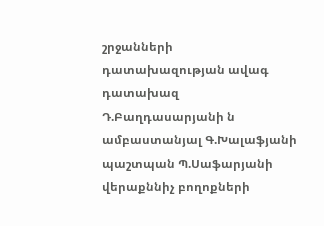շրջանների դատախազության ավագ դատախազ Դ.Բաղդասարյանի ն ամբաստանյալ Գ.Խալաֆյանի պաշտպան Պ.Սաֆարյանի վերաքննիչ բողոքների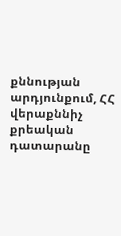քննության արդյունքում, ՀՀ վերաքննիչ քրեական դատարանը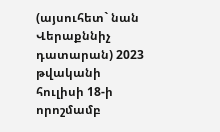(այսուհետ` նան Վերաքննիչ դատարան) 2023 թվականի հուլիսի 18-ի որոշմամբ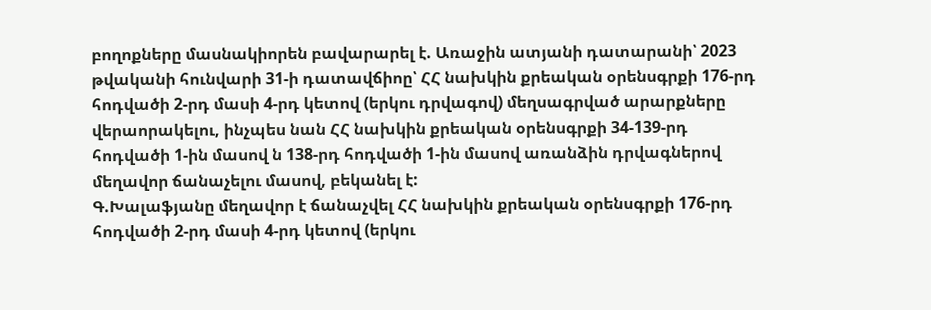բողոքները մասնակիորեն բավարարել է. Առաջին ատյանի դատարանի՝ 2023 թվականի հունվարի 31-ի դատավճիոը՝ ՀՀ նախկին քրեական օրենսգրքի 176-րդ հոդվածի 2-րդ մասի 4-րդ կետով (երկու դրվագով) մեղսագրված արարքները վերաորակելու, ինչպես նան ՀՀ նախկին քրեական օրենսգրքի 34-139-րդ հոդվածի 1-ին մասով ն 138-րդ հոդվածի 1-ին մասով առանձին դրվագներով մեղավոր ճանաչելու մասով, բեկանել է:
Գ.Խալաֆյանը մեղավոր է ճանաչվել ՀՀ նախկին քրեական օրենսգրքի 176-րդ հոդվածի 2-րդ մասի 4-րդ կետով (երկու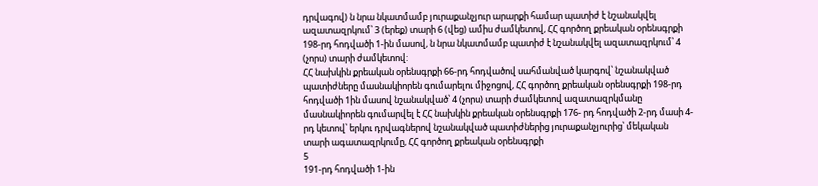դրվագով) ն նրա նկատմամբ յուրաքանչյուր արարքի համար պատիժ է նշանակվել ազատազրկում՝ 3 (երեք) տարի 6 (վեց) ամիս ժամկետով, ՀՀ գործող քրեական օրենսգրքի 198-րդ հոդվածի 1-ին մասով, ն նրա նկատմամբ պատիժ է նշանակվել ազատազրկում՝ 4 (չորս) տարի ժամկետով:
ՀՀ նախկին քրեական օրենսգրքի 66-րդ հոդվածով սահմանված կարգով՝ նշանակված պատիժները մասնակիորեն գումարելու միջոցով, ՀՀ գործող քրեական օրենսգրքի 198-րդ հոդվածի 1ին մասով նշանակված՝ 4 (չորս) տարի ժամկետով ազատազրկմանը մասնակիորեն գումարվել է ՀՀ նախկին քրեական օրենսգրքի 176- րդ հոդվածի 2-րդ մասի 4-րդ կետով՝ երկու դրվագներով նշանակված պատիժներից յուրաքանչյուրից՝ մեկական տարի ագատազրկումը, ՀՀ գործող քրեական օրենսգրքի
5
191-րդ հոդվածի 1-ին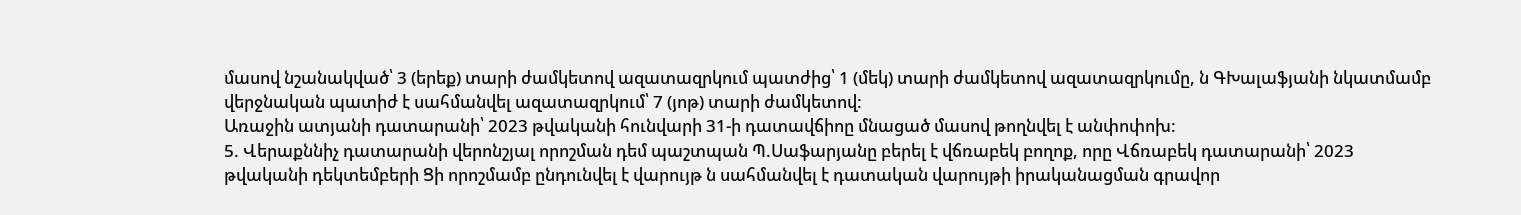մասով նշանակված՝ 3 (երեք) տարի ժամկետով ազատազրկում պատժից՝ 1 (մեկ) տարի ժամկետով ազատազրկումը, ն ԳԽալաֆյանի նկատմամբ վերջնական պատիժ է սահմանվել ազատազրկում՝ 7 (յոթ) տարի ժամկետով:
Առաջին ատյանի դատարանի՝ 2023 թվականի հունվարի 31-ի դատավճիոը մնացած մասով թողնվել է անփոփոխ:
5. Վերաքննիչ դատարանի վերոնշյալ որոշման դեմ պաշտպան Պ.Սաֆարյանը բերել է վճռաբեկ բողոք, որը Վճռաբեկ դատարանի՝ 2023 թվականի դեկտեմբերի Ցի որոշմամբ ընդունվել է վարույթ ն սահմանվել է դատական վարույթի իրականացման գրավոր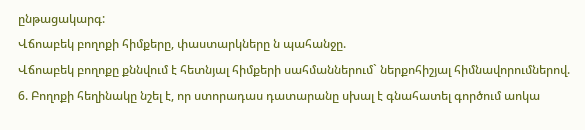ընթացակարգ:
Վճոաբեկ բողոքի հիմքերը, փաստարկները ն պահանջը.
Վճոաբեկ բողոքը քննվում է հետնյալ հիմքերի սահմաններում` ներքոհիշյալ հիմնավորումներով.
6. Բողոքի հեղինակը նշել է, որ ստորադաս դատարանը սխալ է գնահատել գործում աոկա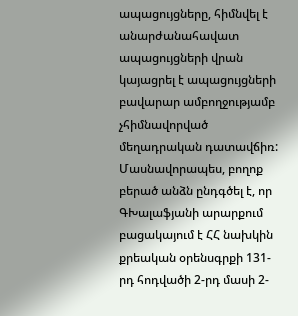ապացույցները, հիմնվել է անարժանահավատ ապացույցների վրան կայացրել է ապացույցների բավարար ամբողջությամբ չհիմնավորված մեղադրական դատավճիռ:
Մասնավորապես, բողոք բերած անձն ընդգծել է, որ ԳԽալաֆյանի արարքում բացակայում է ՀՀ նախկին քրեական օրենսգրքի 131-րդ հոդվածի 2-րդ մասի 2-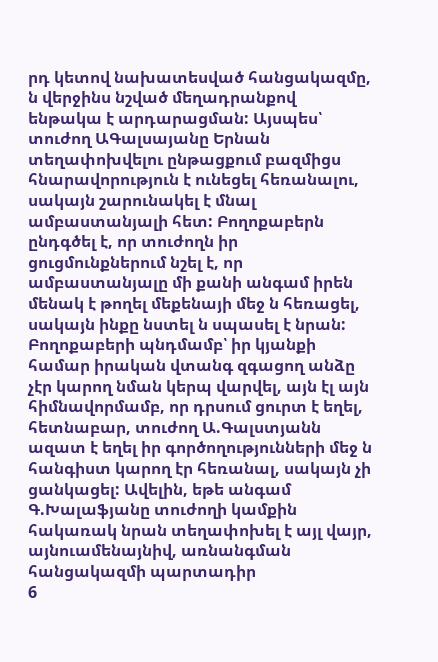րդ կետով նախատեսված հանցակազմը, ն վերջինս նշված մեղադրանքով ենթակա է արդարացման: Այսպես՝ տուժող ԱԳալսայանը Երնան տեղափոխվելու ընթացքում բազմիցս հնարավորություն է ունեցել հեռանալու, սակայն շարունակել է մնալ ամբաստանյալի հետ: Բողոքաբերն ընդգծել է, որ տուժողն իր ցուցմունքներում նշել է, որ ամբաստանյալը մի քանի անգամ իրեն մենակ է թողել մեքենայի մեջ ն հեռացել, սակայն ինքը նստել ն սպասել է նրան: Բողոքաբերի պնդմամբ՝ իր կյանքի համար իրական վտանգ զգացող անձը չէր կարող նման կերպ վարվել, այն էլ այն հիմնավորմամբ, որ դրսում ցուրտ է եղել, հետնաբար, տուժող Ա.Գալստյանն ազատ է եղել իր գործողությունների մեջ ն հանգիստ կարող էր հեռանալ, սակայն չի ցանկացել: Ավելին, եթե անգամ Գ.Խալաֆյանը տուժողի կամքին հակառակ նրան տեղափոխել է այլ վայր, այնուամենայնիվ, առնանգման հանցակազմի պարտադիր
6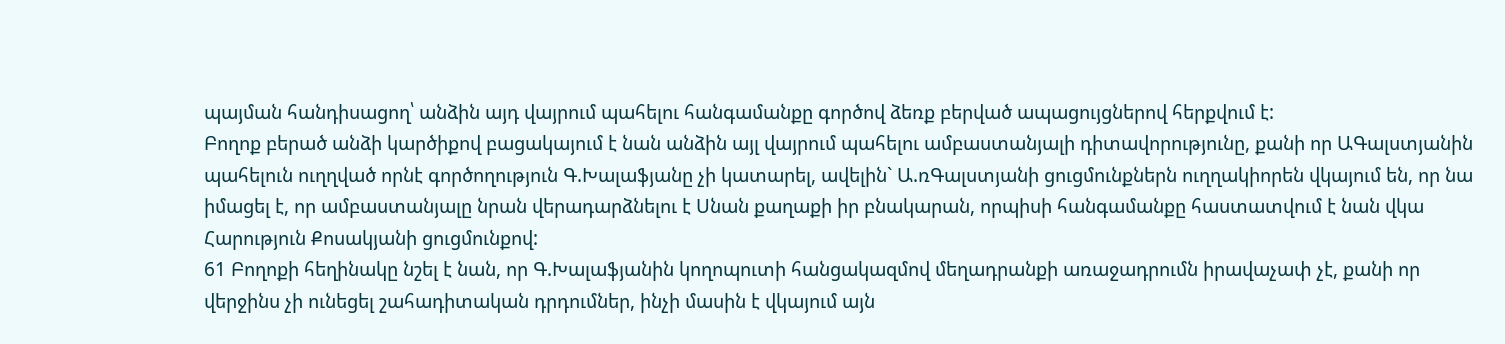պայման հանդիսացող՝ անձին այդ վայրում պահելու հանգամանքը գործով ձեռք բերված ապացույցներով հերքվում է:
Բողոք բերած անձի կարծիքով բացակայում է նան անձին այլ վայրում պահելու ամբաստանյալի դիտավորությունը, քանի որ ԱԳալստյանին պահելուն ուղղված որնէ գործողություն Գ.Խալաֆյանը չի կատարել, ավելին` Ա.ռԳալստյանի ցուցմունքներն ուղղակիորեն վկայում են, որ նա իմացել է, որ ամբաստանյալը նրան վերադարձնելու է Սնան քաղաքի իր բնակարան, որպիսի հանգամանքը հաստատվում է նան վկա Հարություն Քոսակյանի ցուցմունքով:
61 Բողոքի հեղինակը նշել է նան, որ Գ.Խալաֆյանին կողոպուտի հանցակազմով մեղադրանքի առաջադրումն իրավաչափ չէ, քանի որ վերջինս չի ունեցել շահադիտական դրդումներ, ինչի մասին է վկայում այն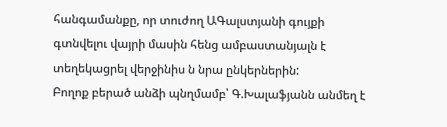հանգամանքը, որ տուժող ԱԳալստյանի գույքի գտնվելու վայրի մասին հենց ամբաստանյալն է տեղեկացրել վերջինիս ն նրա ընկերներին:
Բողոք բերած անձի պնղմամբ՝ Գ.Խալաֆյանն անմեղ է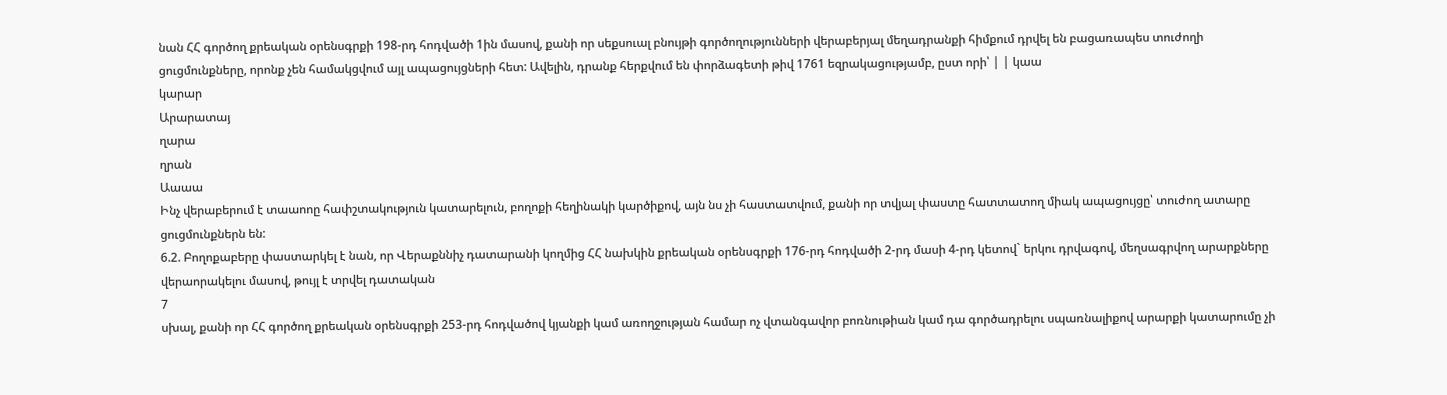նան ՀՀ գործող քրեական օրենսգրքի 198-րդ հոդվածի 1ին մասով, քանի որ սեքսուալ բնույթի գործողությունների վերաբերյալ մեղադրանքի հիմքում դրվել են բացառապես տուժողի ցուցմունքները, որոնք չեն համակցվում այլ ապացույցների հետ: Ավելին, դրանք հերքվում են փորձագետի թիվ 1761 եզրակացությամբ, ըստ որի՝ | | կաա
կարար
Արարատայ
ղարա
ղրան
Աաաա
Ինչ վերաբերում է տաաոոը հափշտակություն կատարելուն, բողոքի հեղինակի կարծիքով, այն նս չի հաստատվում, քանի որ տվյալ փաստը հատտատող միակ ապացույցը՝ տուժող ատարը ցուցմունքներն են:
6.2. Բողոքաբերը փաստարկել է նան, որ Վերաքննիչ դատարանի կողմից ՀՀ նախկին քրեական օրենսգրքի 176-րդ հոդվածի 2-րդ մասի 4-րդ կետով` երկու դրվագով, մեղսագրվող արարքները վերաորակելու մասով, թույլ է տրվել դատական
7
սխալ, քանի որ ՀՀ գործող քրեական օրենսգրքի 253-րդ հոդվածով կյանքի կամ առողջության համար ոչ վտանգավոր բոռնութիան կամ դա գործադրելու սպառնալիքով արարքի կատարումը չի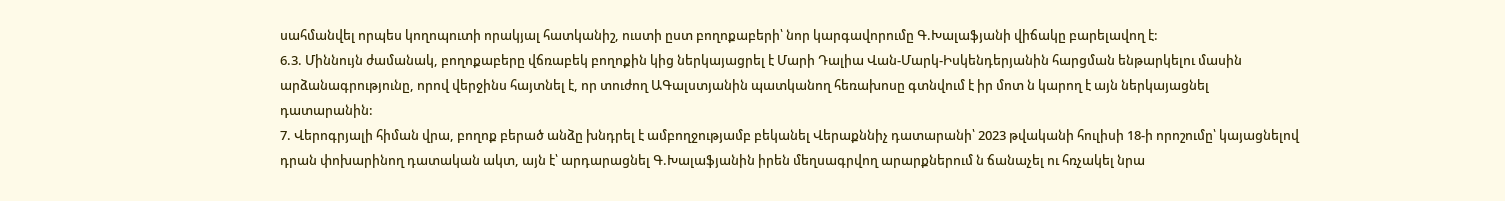սահմանվել որպես կողոպուտի որակյալ հատկանիշ, ուստի ըստ բողոքաբերի՝ նոր կարգավորումը Գ.Խալաֆյանի վիճակը բարելավող է:
6.3. Միննույն ժամանակ, բողոքաբերը վճռաբեկ բողոքին կից ներկայացրել է Մարի Դալիա Վան-Մարկ-Իսկենդերյանին հարցման ենթարկելու մասին արձանագրությունը, որով վերջինս հայտնել է, որ տուժող ԱԳալստյանին պատկանող հեռախոսը գտնվում է իր մոտ ն կարող է այն ներկայացնել դատարանին:
7. Վերոգրյալի հիման վրա, բողոք բերած անձը խնդրել է ամբողջությամբ բեկանել Վերաքննիչ դատարանի՝ 2023 թվականի հուլիսի 18-ի որոշումը՝ կայացնելով դրան փոխարինող դատական ակտ, այն է՝ արդարացնել Գ.Խալաֆյանին իրեն մեղսագրվող արարքներում ն ճանաչել ու հռչակել նրա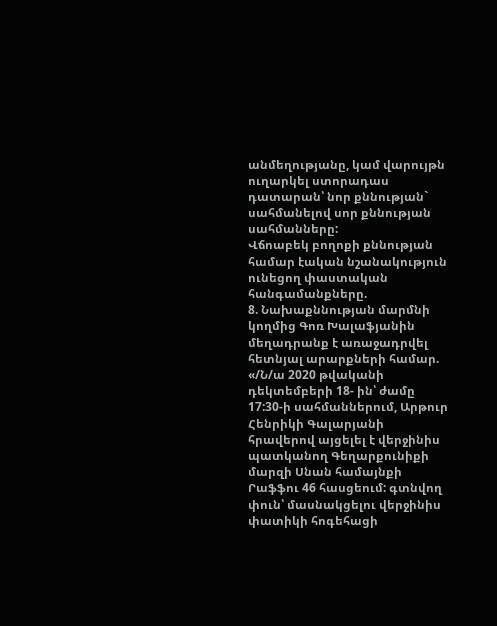անմեղությանը, կամ վարույթն ուղարկել ստորադաս դատարան՝ նոր քննության` սահմանելով սոր քննության սահմանները:
Վճոաբեկ բողոքի քննության համար էական նշանակություն ունեցող փաստական հանգամանքները.
8. Նախաքննության մարմնի կողմից Գոռ Խալաֆյանին մեղադրանք է առաջադրվել հետնյալ արարքների համար. «/Ն/ա 2020 թվականի դեկտեմբերի 18- ին՝ ժամը 17:30-ի սահմաններում, Արթուր Հենրիկի Գալարյանի հրավերով այցելել է վերջինիս պատկանող Գեղարքունիքի մարզի Սնան համայնքի Րաֆֆու 46 հասցեում: գտնվող փուն՝ մասնակցելու վերջինիս փատիկի հոգեհացի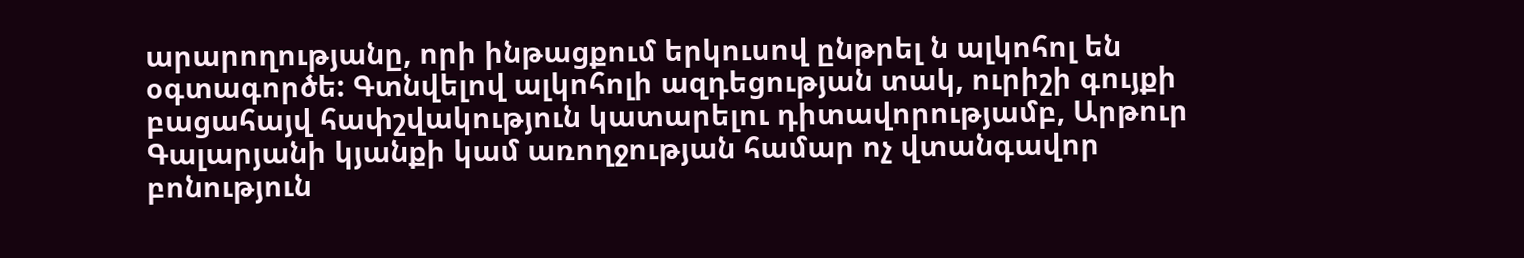արարողությանը, որի ինթացքում երկուսով ընթրել ն ալկոհոլ են օգտագործե: Գտնվելով ալկոհոլի ազդեցության տակ, ուրիշի գույքի բացահայվ հափշվակություն կատարելու դիտավորությամբ, Արթուր Գալարյանի կյանքի կամ առողջության համար ոչ վտանգավոր բոնություն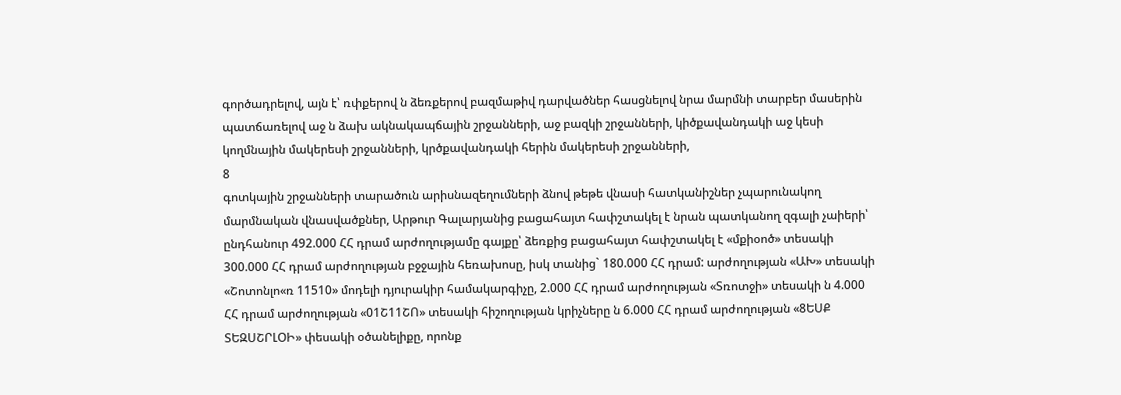գործադրելով, այն է՝ ռփքերով ն ձեռքերով բազմաթիվ դարվածներ հասցնելով նրա մարմնի տարբեր մասերին պատճառելով աջ ն ձախ ակնակապճային շրջանների, աջ բազկի շրջանների, կիծքավանդակի աջ կեսի
կողմնային մակերեսի շրջանների, կրծքավանդակի հերին մակերեսի շրջանների,
8
գոտկային շրջանների տարածուն արիսնազեղումների ձնով թեթե վնասի հատկանիշներ չպարունակող մարմնական վնասվածքներ, Արթուր Գալարյանից բացահայտ հափշտակել է նրան պատկանող զգալի չաիերի՝ ընդհանուր 492.000 ՀՀ դրամ արժողությամը գայքը՝ ձեռքից բացահայտ հափշտակել է «մքիօոծ» տեսակի 300.000 ՀՀ դրամ արժողության բջջային հեռախոսը, իսկ տանից` 180.000 ՀՀ դրամ: արժողության «ԱԽ» տեսակի «Շոտոնլո«ռ 11510» մոդելի դյուրակիր համակարգիչը, 2.000 ՀՀ դրամ արժողության «Տռոտջի» տեսակի ն 4.000 ՀՀ դրամ արժողության «01Շ11ՇՈ» տեսակի հիշողության կրիչները ն 6.000 ՀՀ դրամ արժողության «8ԵՍՔ ՏԵԶՍՇՐԼՕԻ» փեսակի օծանելիքը, որոնք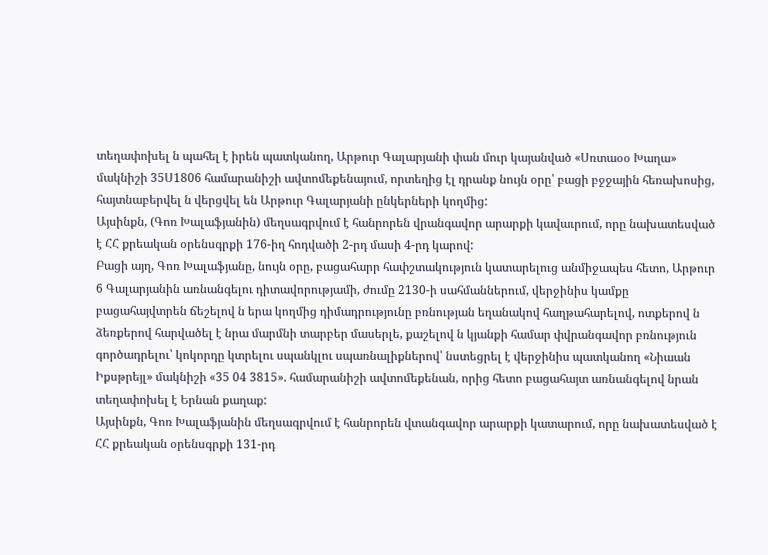տեղափոխել ն պահել է իրեն պատկանող, Արթուր Գալարյանի փան մուր կայանված «Սռտաօօ Խաղա» մակնիշի 35Ս1806 համարանիշի ավտոմեքենայում, որտեղից էլ դրանք նույն օրը՝ բացի բջջային հեռախոսից, հայտնաբերվել ն վերցվել են Արթուր Գալարյանի ընկերների կողմից:
Այսինքն, (Գոռ Խալաֆյանին) մեղսագրվում է հանրորեն վրանգավոր արարքի կավաւրում, որը նախատեսված է ՀՀ քրեական օրենսգրքի 176-իղ հոդվածի 2-րդ մասի 4-րդ կարով:
Բացի այղ, Գոռ Խալաֆյանը, նույն օրը, բացահարր հափշտակություն կատարելուց անմիջապես հետո, Արթուր 6 Գալարյանին առնանգելու դիտավորությամի, ժումը 2130-ի սահմաններում, վերջինիս կամքը բացահայվտրեն ճեշելով ն երա կողմից դիմադրությունը բռնության եղանակով հաղթահարելով, ոտքերով ն ձեռքերով հարվածել է նրա մարմնի տարբեր մասերլե, քաշելով ն կյանքի համար փվրանգավոր բռնություն գործադրելու՝ կոկորդը կտրելու սպանկլու սպառնալիքներով՝ նստեցրել է վերջինիս պատկանող «Նիաան Իքսթրեյլ» մակնիշի «35 04 3815». համարանիշի ավտոմեքենան, որից հետո բացահայտ առնանգելով նրան տեղափոխել է Երնան քաղաք:
Այսինքն, Գոռ Խալաֆյանին մեղսագրվում է հանրորեն վտանգավոր արարքի կատարում, որը նախատեսված է ՀՀ քրեական օրենսգրքի 131-րդ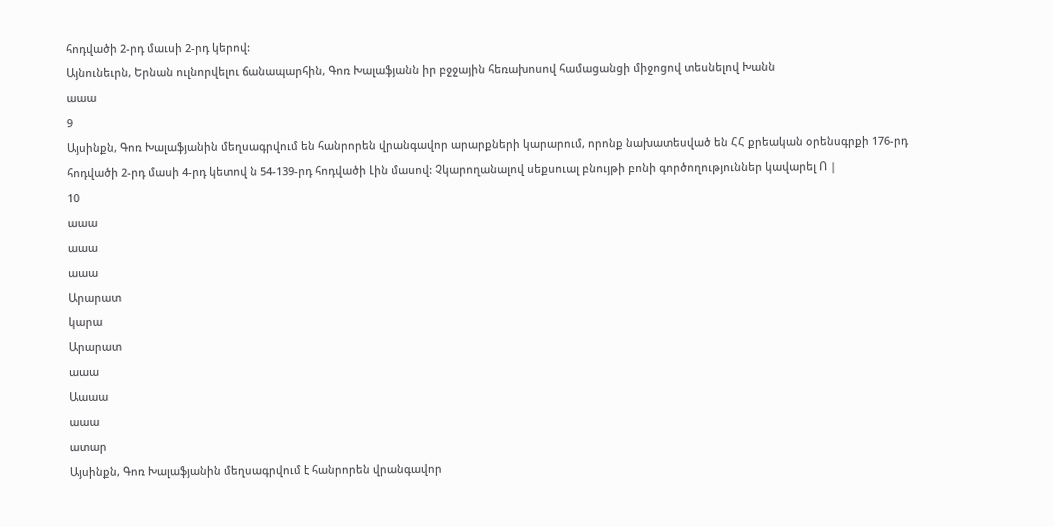հոդվածի 2-րդ մաւսի 2-րդ կերով:
Այնունեւրն, Երնան ուլնորվելու ճանապարհին, Գոռ Խալաֆյանն իր բջջային հեռախոսով համացանցի միջոցով տեսնելով Խանն
աաա
9
Այսինքն, Գոռ Խալաֆյանին մեղսագրվում են հանրորեն վրանգավոր արարքների կարարում, որոնք նախատեսված են ՀՀ քրեական օրենսգրքի 176-րդ հոդվածի 2-րդ մասի 4-րդ կետով ն 54-139-րդ հոդվածի Լին մասով: Չկարողանալով սեքսուալ բնույթի բոնի գործողություններ կավարել Ո |
10
աաա
աաա
աաա
Արարատ
կարա
Արարատ
աաա
Աաաա
աաա
ատար
Այսինքն, Գոռ Խալաֆյանին մեղսագրվում է հանրորեն վրանգավոր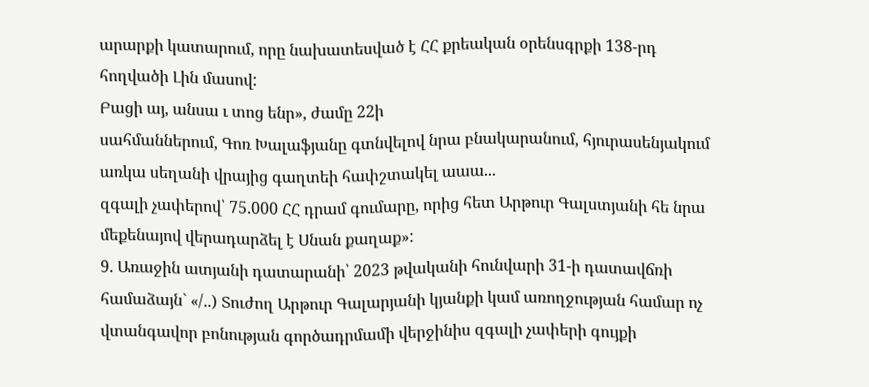արարքի կատարում, որը նախատեսված է ՀՀ քրեական օրենսգրքի 138-րդ հողվածի Լին մասով:
Բացի այ, անսա ւ տոց ենր», ժամը 22ի
սահմաններում, Գոռ Խալաֆյանը գտնվելով նրա բնակարանում, հյուրասենյակում առկա սեղանի վրայից գաղտեի հափշտակել աաա...
զգալի չափերով՝ 75.000 ՀՀ դրամ գումարը, որից հետ Արթուր Գալստյանի հե նրա մեքենայով վերադարձել է Սնան քաղաք»:
9. Առաջին ատյանի դատարանի՝ 2023 թվականի հունվարի 31-ի դատավճռի համաձայն` «/..) Տուժող Արթուր Գալարյանի կյանքի կամ առողջության համար ոչ վտանգավոր բոնության գործադրմամի վերջինիս զգալի չափերի գույքի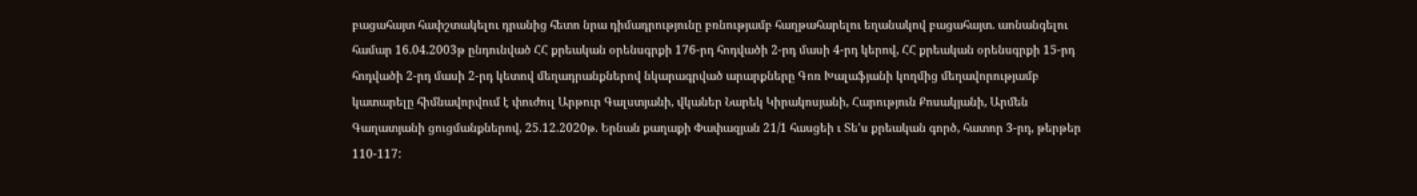բացահայտ հափշտակելու դրանից հետո նրա դիմադրությունը բռնությամբ հաղթահարելու եղանակով բացահայտ. աոնանգելու համար 16.04.2003թ ընդունված ՀՀ քրեական օրենսգրքի 176-րդ հոդվածի 2-րդ մասի 4-րդ կերով, ՀՀ քրեական օրենսգրքի 15-րդ հոդվածի 2-րդ մասի 2-րդ կետով մեղադրանքներով նկարագրված արարքները Գոռ Խալաֆյանի կողմից մեղավորությամբ կատարելը հիմնավորվում է փուժուլ Արթուր Գալստյանի, վկաներ Նարեկ Կիրակոսյանի, Հարություն Քոսակյանի, Արմեն Գաղատյանի ցուցմանքներով, 25.12.2020թ. Երնան քաղաքի Փափազյան 21/1 հասցեի ւ Տե'ս քրեական գործ, հատոր 3-րդ, թերթեր 110-117: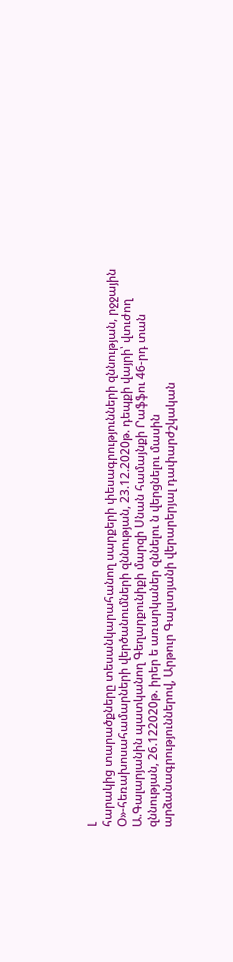Լ
հարակից տարածքները տեսանկարահանող սարքերի փեսագրությունների զննության, րջջային Օ»-հեռախոսահամարների վերծանումների զննության, 23.12.2020թ. դեպքի վայրի՝ վտւժող Ա.Գալարյանին պատկանող Գեղարքունիքի մարզի Սնան համայնքի Րաֆֆու 46-րդ տան զննության, 26.122020թ. իրեր ե առարկաներ զննելու ն վերցնելու մասին արձանագրություններով, Արթուր Գալստյանի վերարերյալ դափարժշկական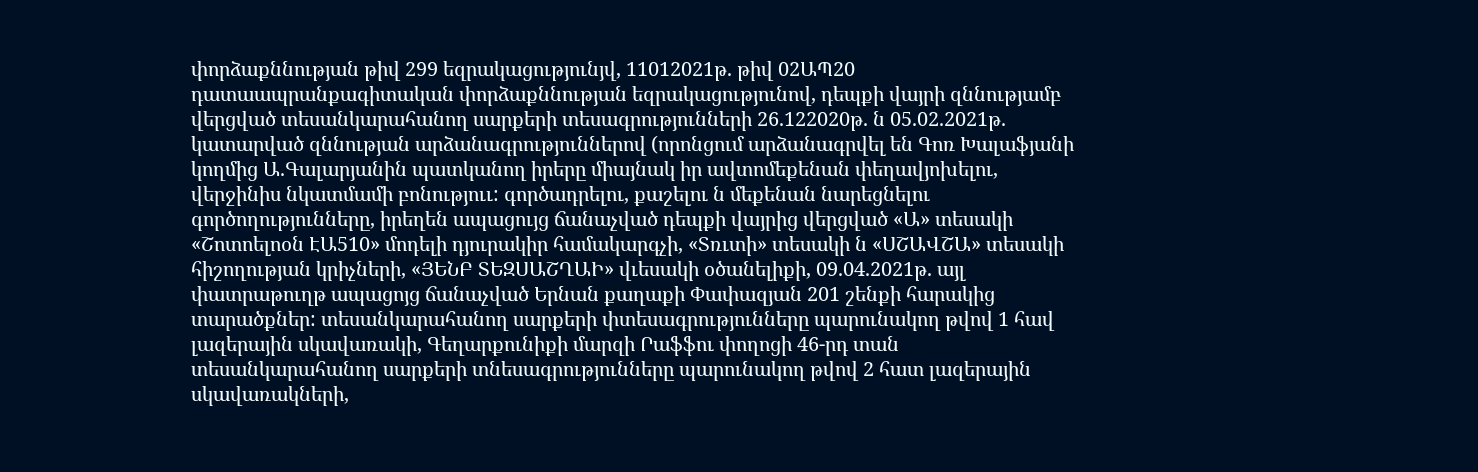փորձաքննության թիվ 299 եզրակացությունյվ, 11012021թ. թիվ 02ԱՊ20 դատաապրանքագիտական փորձաքննության եզրակացությունով, դեպքի վայրի զննությամբ վերցված տեսանկարահանող սարքերի տեսագրությունների 26.122020թ. ն 05.02.2021թ. կատարված զննության արձանագրություններով (որոնցում արձանագրվել են Գոռ Խալաֆյանի կողմից Ա.Գալարյանին պատկանող իրերը միայնակ իր ավտոմեքենան փեղավյոխելու, վերջինիս նկատմամի բոնություւ: գործադրելու, քաշելու ն մեքենան նարեցնելու գործողությունները, իրեղեն ապացույց ճանաչված դեպքի վայրից վերցված «Ա» տեսակի «Շոտոելոօն ԷԱ510» մոդելի դյուրակիր համակարգչի, «Տռւտի» տեսակի ն «ՍՇԱՎՇԱ» տեսակի հիշողության կրիչների, «ՅԵՆԲ ՏԵԶՍԱՇՂԱԻ» վւեսակի օծանելիքի, 09.04.2021թ. այլ փատրաթուղթ ապացոյց ճանաչված Երնան քաղաքի Փափազյան 201 շենքի հարակից տարածքներ: տեսանկարահանող սարքերի փտեսագրությունները պարունակող թվով 1 հավ լազերային սկավառակի, Գեղարքունիքի մարզի Րաֆֆու փողոցի 46-րդ տան տեսանկարահանող սարքերի տնեսագրությունները պարունակող թվով 2 հատ լազերային սկավառակների,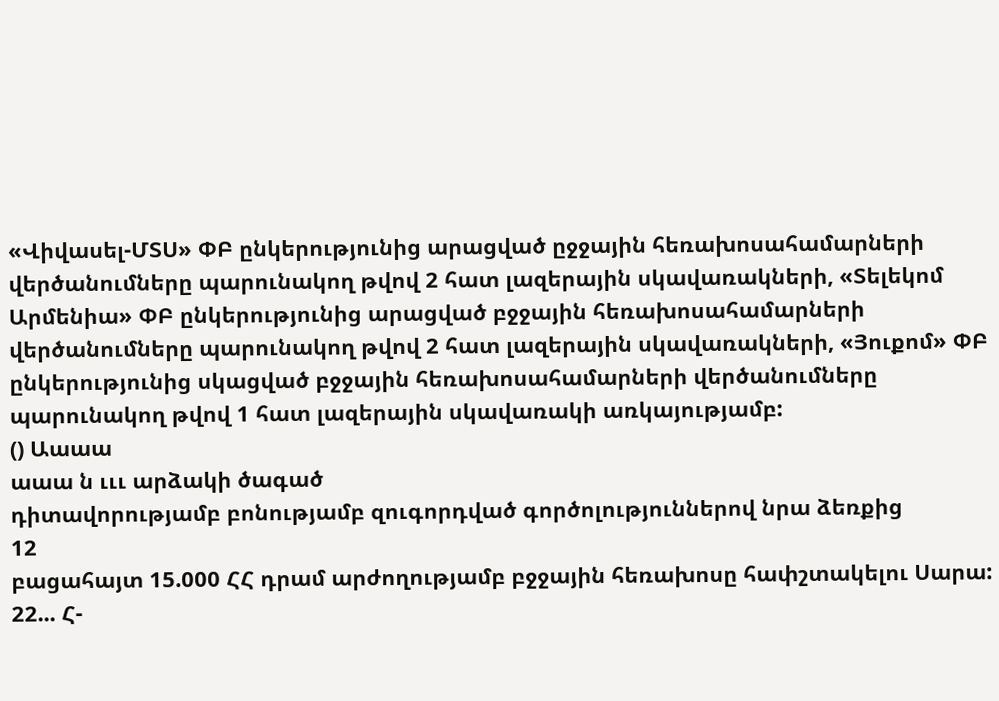«Վիվասել-ՄՏՍ» ՓԲ ընկերությունից արացված ըջջային հեռախոսահամարների վերծանումները պարունակող թվով 2 հատ լազերային սկավառակների, «Տելեկոմ Արմենիա» ՓԲ ընկերությունից արացված բջջային հեռախոսահամարների վերծանումները պարունակող թվով 2 հատ լազերային սկավառակների, «Յուքոմ» ՓԲ ընկերությունից սկացված բջջային հեռախոսահամարների վերծանումները պարունակող թվով 1 հատ լազերային սկավառակի առկայությամբ:
() Աաաա
աաա ն ւււ արձակի ծագած
դիտավորությամբ բոնությամբ զուգորդված գործոլություններով նրա ձեռքից
12
բացահայտ 15.000 ՀՀ դրամ արժողությամբ բջջային հեռախոսը հափշտակելու Սարա: 22... Հ-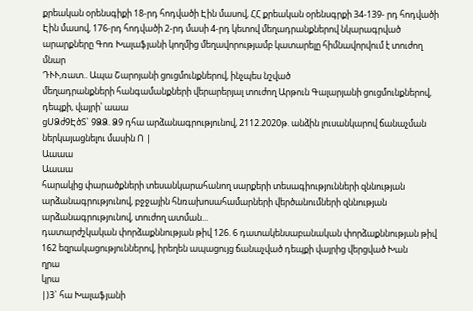քրեական օրենսգիքի 18-րդ հոդվածի Էին մասով, ՀՀ քրեական օրենսգրքի 34-139- րդ հոդվածի Էին մասով, 176-րդ հոդվածի 2-րդ մասի 4-րդ կետով մեղադրանքներով նկարագրված արարքները Գոռ Խալաֆյանի կողմից մեղավորությամբ կատարելը հիմնավորվում է տուժող մնար
ԴՒՒ,ռատ.. Ապա Շարոյանի ցուցմունքներով, ինչպես նշված
մեղադրանքների հանգամանքների վերարերյալ տուժող Արթուն Գալարյանի ցուցմունքներով, դեպքի, վայրի՝ աաա
ցՍՁժ9ԷծՏ` 9ՁՁ. Ձ9 դհա արձանագրությունով, 2112.2020թ. անձին լուսանկարով ճանաչման ներկայացնելու մասին Ո |
Աաաա
Աաաա
հարակից փարածքների տեսանկարահանող սարքերի տեսագիությունների զննության արձանագրությունով, բջջային հնռախոսահամարների վերծանումների զննության արձանագրությունով, տուժող ատման...
դատարժշկական փորձաքննության թիվ 126. 6 դատակենսաբանական փորձաքննության թիվ 162 եզրակացություններով, իրեղեն ապացույց ճանաչված դեպքի վայրից վերցված Խան
ղրա
կրա
|)3` հա Խալաֆյանի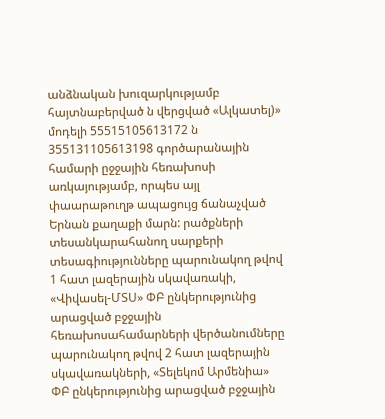անձնական խուզարկությամբ հայտնաբերված ն վերցված «Ալկատել)» մոդելի 55515105613172 ն 355131105613198 գործարանային համարի ըջջային հեռախոսի առկայությամբ, որպես այլ փաարաթուղթ ապացույց ճանաչված Երնան քաղաքի մարն: րածքների
տեսանկարահանող սարքերի տեսագիությունները պարունակող թվով 1 հատ լազերային սկավառակի, «Վիվասել-ՄՏՍ» ՓԲ ընկերությունից արացված բջջային հեռախոսահամարների վերծանումները պարունակող թվով 2 հատ լազերային սկավառակների, «Տելեկոմ Արմենիա» ՓԲ ընկերությունից արացված բջջային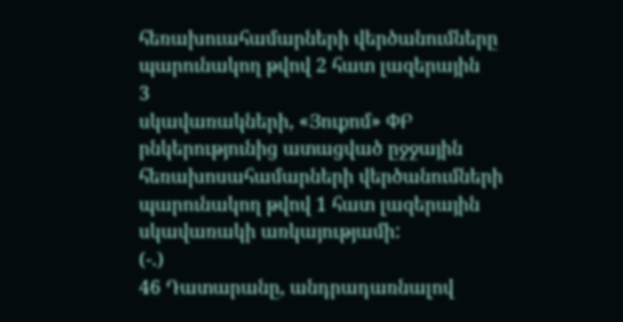հեռախուահամարների վերծանումները պարունակող թվով 2 հատ լազերային
3
սկավառակների, «Յուքոմ» ՓԲ րնկերությունից ատացված ըջջային հեռախոսահամարների վերծանումների պարունակող թվով 1 հատ լազերային սկավառակի առկայությամի:
(-.)
46 Դատարանը, անդրադառնալով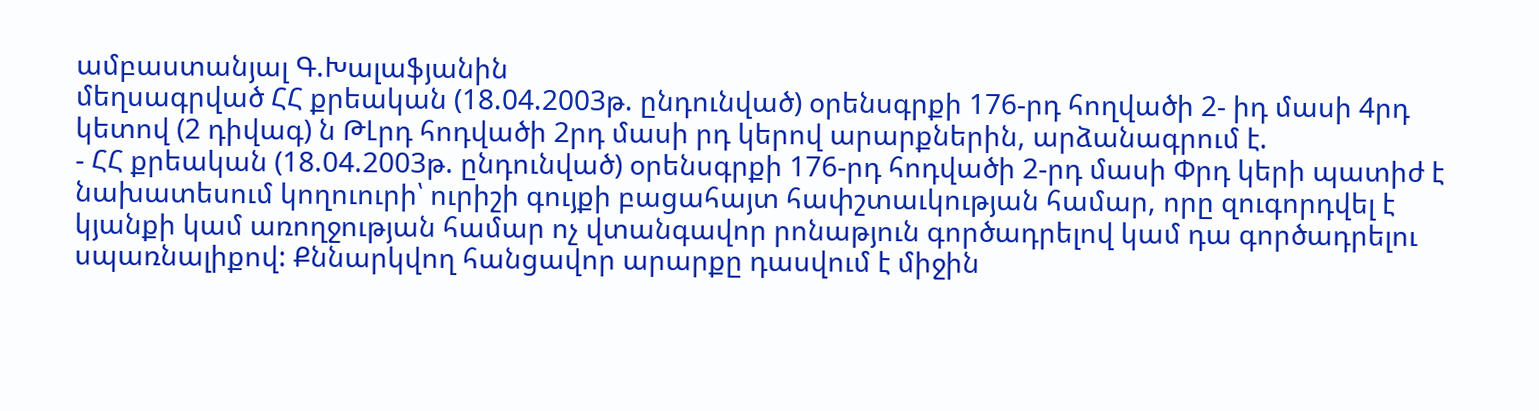ամբաստանյալ Գ.Խալաֆյանին
մեղսագրված ՀՀ քրեական (18.04.2003թ. ընդունված) օրենսգրքի 176-րդ հողվածի 2- իդ մասի 4րդ կետով (2 դիվագ) ն ԹԼրդ հոդվածի 2րդ մասի րդ կերով արարքներին, արձանագրում է.
- ՀՀ քրեական (18.04.2003թ. ընդունված) օրենսգրքի 176-րդ հոդվածի 2-րդ մասի Փրդ կերի պատիժ է նախատեսում կողուուրի՝ ուրիշի գույքի բացահայտ հափշտաւկության համար, որը զուգորդվել է կյանքի կամ առողջության համար ոչ վտանգավոր րոնաթյուն գործադրելով կամ դա գործադրելու սպառնալիքով: Քննարկվող հանցավոր արարքը դասվում է միջին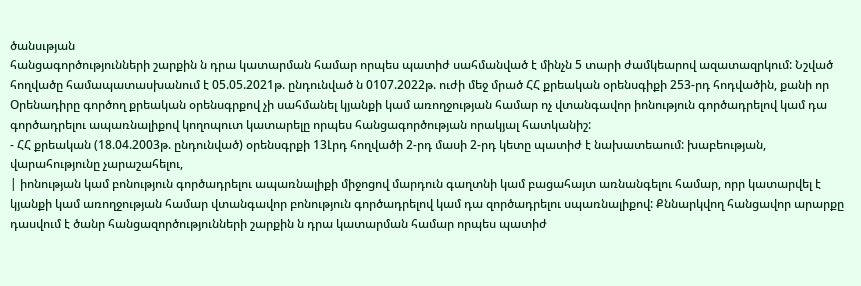ծանսւթյան
հանցագործությունների շարքին ն դրա կատարման համար որպես պատիժ սահմանված է մինչն 5 տարի ժամկեարով ազատազրկում: Նշված հողվածը համապատասխանում է 05.05.2021թ. ընդունված ն 0107.2022թ. ուժի մեջ մրած ՀՀ քրեական օրենսգիքի 253-րդ հոդվածին, քանի որ Օրենադիրը գործող քրեական օրենսգրքով չի սահմանել կյանքի կամ առողջության համար ոչ վտանգավոր իոնություն գործադրելով կամ դա գործադրելու ապառնալիքով կողոպուտ կատարելը որպես հանցագործության որակյալ հատկանիշ:
- ՀՀ քրեական (18.04.2003թ. ընդունված) օրենսգրքի 13Լրդ հողվածի 2-րդ մասի 2-րդ կետը պատիժ է նախատեաում: խաբեության, վարահությունը չարաշահելու,
| իոնության կամ բոնություն գործադրելու ապառնալիքի միջոցով մարդուն գաղտնի կամ բացահայտ առնանգելու համար, որր կատարվել է կյանքի կամ առողջության համար վտանգավոր բոնություն գործադրելով կամ դա զործադրելու սպառնալիքով: Քննարկվող հանցավոր արարքը դասվում է ծանր հանցազործությունների շարքին ն դրա կատարման համար որպես պատիժ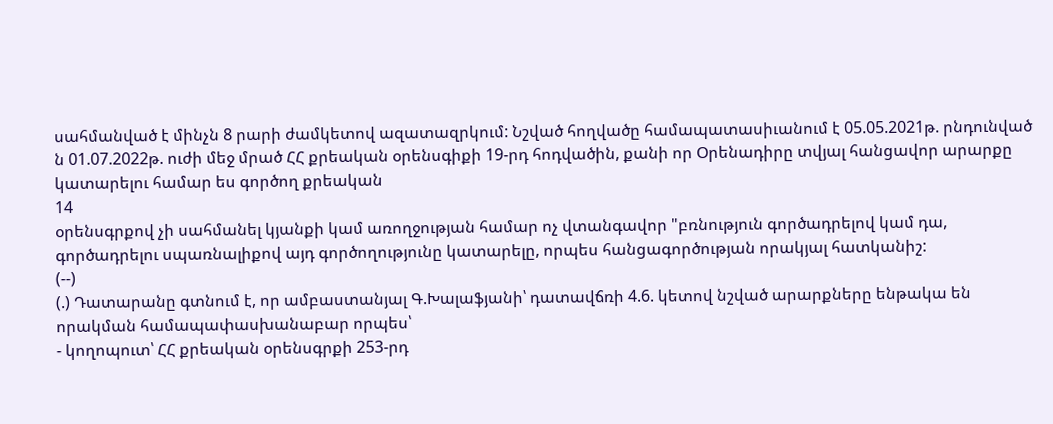սահմանված է մինչն 8 րարի ժամկետով ազատազրկում: Նշված հողվածը համապատասիւանում է 05.05.2021թ. րնդունված ն 01.07.2022թ. ուժի մեջ մրած ՀՀ քրեական օրենսգիքի 19-րդ հոդվածին, քանի որ Օրենադիրը տվյալ հանցավոր արարքը կատարելու համար ես գործող քրեական
14
օրենսգրքով չի սահմանել կյանքի կամ առողջության համար ոչ վտանգավոր "բռնություն գործադրելով կամ դա, գործադրելու սպառնալիքով այդ գործողությունը կատարելը, որպես հանցագործության որակյալ հատկանիշ:
(--)
(.) Դատարանը գտնում է, որ ամբաստանյալ Գ.Խալաֆյանի՝ դատավճռի 4.6. կետով նշված արարքները ենթակա են որակման համապափասխանաբար որպես՝
- կողոպուտ՝ ՀՀ քրեական օրենսգրքի 253-րդ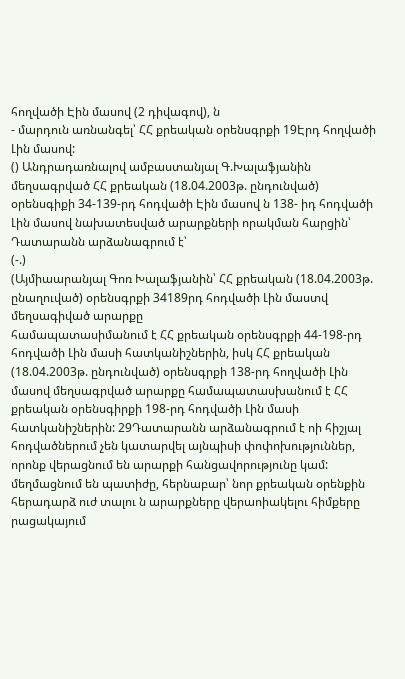հողվածի Էին մասով (2 դիվագով), ն
- մարդուն առնանգել՝ ՀՀ քրեական օրենսգրքի 19Էրդ հողվածի Լին մասով:
() Անդրադառնալով ամբաստանյալ Գ.Խալաֆյանին մեղսագրված ՀՀ քրեական (18.04.2003թ. ընդունված) օրենսգիքի 34-139-րդ հոդվածի Էին մասով ն 138- իդ հոդվածի Լին մասով նախատեսված արարքների որակման հարցին՝ Դատարանն արձանագրում է՝
(-.)
(Այմիաարանյալ Գոռ Խալաֆյանին՝ ՀՀ քրեական (18.04.2003թ. ընաղուված) օրենսգրքի 34189րդ հոդվածի Լին մաստվ մեղսագիված արարքը
համապատասիմանում է ՀՀ քրեական օրենսգրքի 44-198-րդ հոդվածի Լին մասի հատկանիշներին, իսկ ՀՀ քրեական (18.04.2003թ. ընդունված) օրենսգրքի 138-րդ հողվածի Լին մասով մեղսագրված արարքը համապատասխանում է ՀՀ քրեական օրենսգիրքի 198-րդ հոդվածի Լին մասի հատկանիշներին: 29Դատարանն արձանագրում է ոի հիշյալ հոդվածներում չեն կատարվել այնպիսի փոփոխություններ, որոնք վերացնում են արարքի հանցավորությունը կամ: մեղմացնում են պատիժը, հերնաբար՝ նոր քրեական օրենքին հերադարձ ուժ տալու ն արարքները վերաոիակելու հիմքերը րացակայում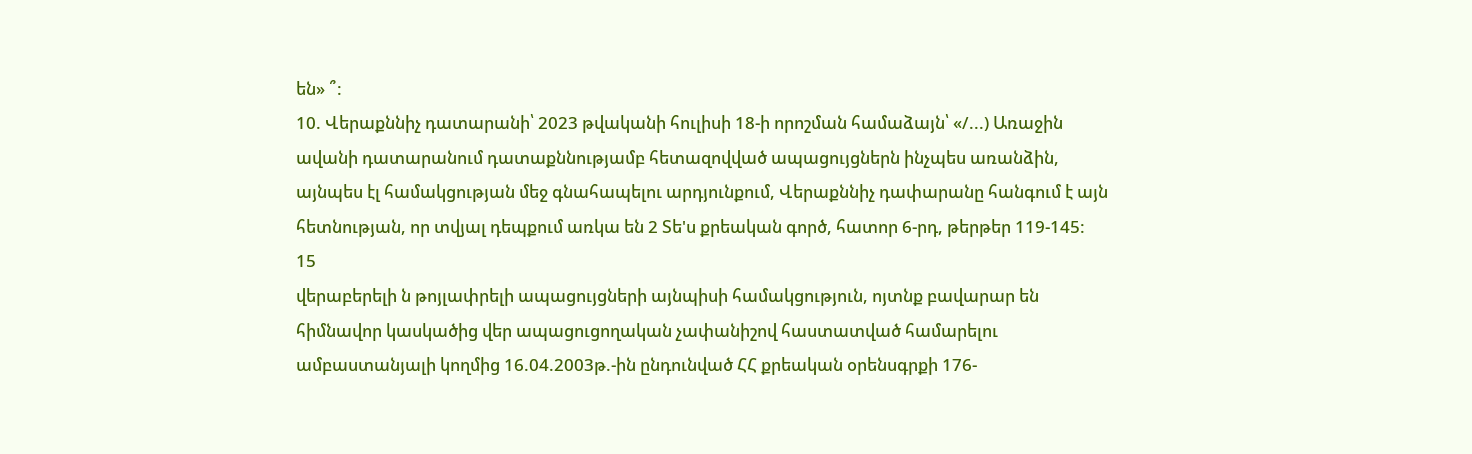են» ՞:
10. Վերաքննիչ դատարանի՝ 2023 թվականի հուլիսի 18-ի որոշման համաձայն՝ «/...) Առաջին ավանի դատարանում դատաքննությամբ հետազովված ապացույցներն ինչպես առանձին, այնպես էլ համակցության մեջ գնահապելու արդյունքում, Վերաքննիչ դափարանը հանգում է այն հետնության, որ տվյալ դեպքում առկա են 2 Տե'ս քրեական գործ, հատոր 6-րդ, թերթեր 119-145:
15
վերաբերելի ն թոյլափրելի ապացույցների այնպիսի համակցություն, ոյտնք բավարար են հիմնավոր կասկածից վեր ապացուցողական չափանիշով հաստատված համարելու ամբաստանյալի կողմից 16.04.2003թ.-ին ընդունված ՀՀ քրեական օրենսգրքի 176-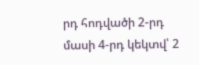րդ հոդվածի 2-րդ մասի 4-րդ կեկտվ՝ 2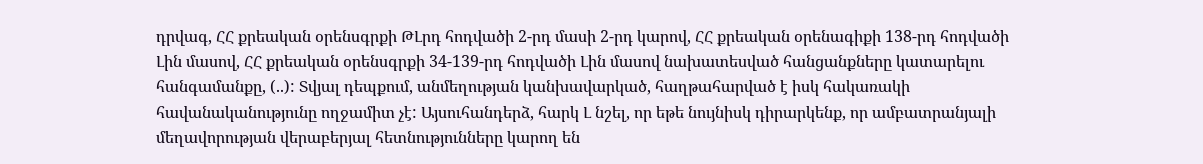դրվագ, ՀՀ քրեական օրենսգրքի ԹԼրդ հոդվածի 2-րդ մասի 2-րդ կարով, ՀՀ քրեական օրենագիքի 138-րդ հոդվածի Լին մասով, ՀՀ քրեական օրենսգրքի 34-139-րդ հոդվածի Լին մասով նախատեսված հանցանքները կատարելու հանգամանքը, (..): Տվյալ դեպքում, անմեղության կանխավարկած, հաղթահարված է իսկ հակառակի
հավանականությունը ողջամիտ չէ: Այսուհանդերձ, հարկ Լ նշել, որ եթե նույնիսկ դիրարկենք, որ ամբատրանյալի մեղավորության վերաբերյալ հետնությունները կարող են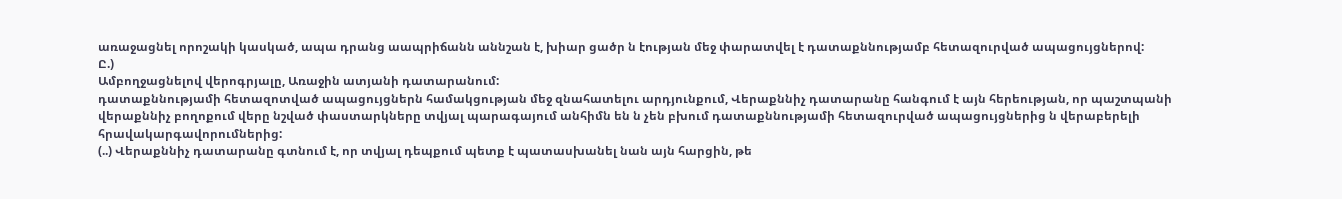առաջացնել որոշակի կասկած, ապա դրանց աապրիճանն աննշան է, խիար ցածր ն էության մեջ փարատվել է դատաքննությամբ հետազուրված ապացույցներով:
Ը.)
Ամբողջացնելով վերոգրյալը, Առաջին ատյանի դատարանում:
դատաքննությամի հետազոտված ապացույցներն համակցության մեջ զնահատելու արդյունքում, Վերաքննիչ դատարանը հանգում է այն հերեության, որ պաշտպանի վերաքննիչ բողոքում վերը նշված փաստարկները տվյալ պարագայում անհիմն են ն չեն բխում դատաքննությամի հետազուրված ապացույցներից ն վերաբերելի հրավակարգավորումներից:
(..) Վերաքննիչ դատարանը գտնում է, որ տվյալ դեպքում պետք է պատասխանել նան այն հարցին, թե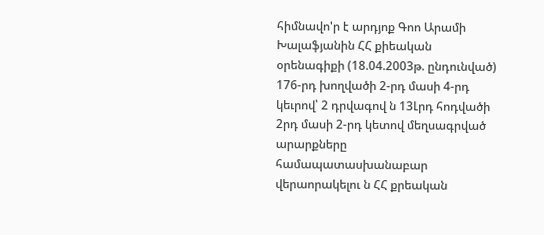հիմնավո'ր է արդյոք Գոո Արամի Խալաֆյանին ՀՀ քիեական օրենագիքի (18.04.2003թ. ընդունված) 176-րդ խողվածի 2-րդ մասի 4-րդ կեւրով՝ 2 դրվագով ն 13Լրդ հոդվածի 2րդ մասի 2-րդ կետով մեղսագրված արարքները համապատասխանաբար վերաորակելու ն ՀՀ քրեական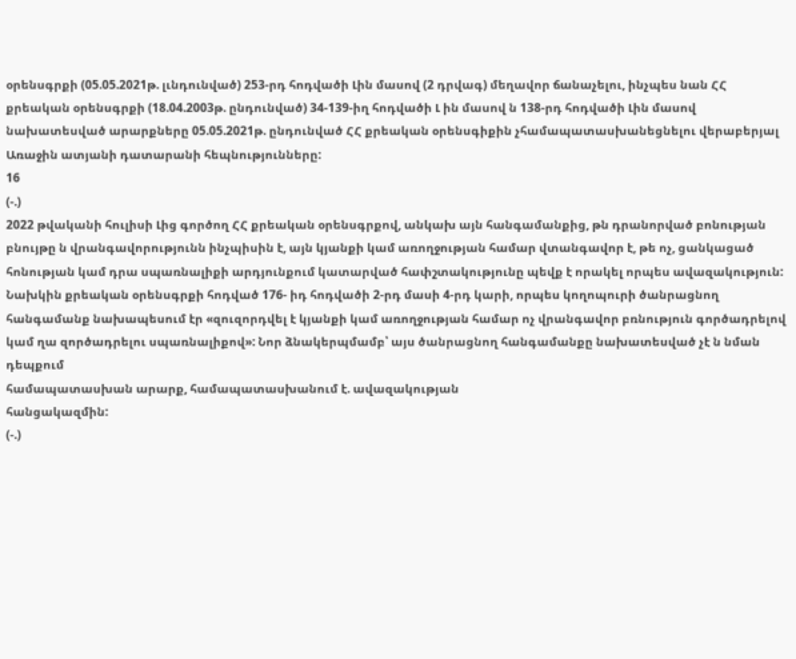օրենսգրքի (05.05.2021թ. լւնդունված) 253-րդ հոդվածի Լին մասով (2 դրվագ) մեղավոր ճանաչելու, ինչպես նան ՀՀ քրեական օրենսգրքի (18.04.2003թ. ընդունված) 34-139-իղ հոդվածի Լ ին մասով ն 138-րդ հոդվածի Լին մասով նախատեսված արարքները 05.05.2021թ. ընդունված ՀՀ քրեական օրենսգիքին չհամապատասխանեցնելու վերաբերյալ Առաջին ատյանի դատարանի հեպնությունները:
16
(-.)
2022 թվականի հուլիսի Լից գործող ՀՀ քրեական օրենսգրքով, անկախ այն հանգամանքից, թն դրանորված բոնության բնույթը ն վրանգավորությունն ինչպիսին է, այն կյանքի կամ առողջության համար վտանգավոր է, թե ոչ, ցանկացած հոնության կամ դրա սպառնալիքի արդյունքում կատարված հափշտակությունը պեվք է որակել որպես ավազակություն: Նախկին քրեական օրենսգրքի հոդված 176- իդ հոդվածի 2-րդ մասի 4-րդ կարի, որպես կողոպուրի ծանրացնող հանգամանք նախապեսում էր «զուզորդվել է կյանքի կամ առողջության համար ոչ վրանգավոր բռնություն գործադրելով կամ ղա զործադրելու սպառնալիքով»: Նոր ձնակերպմամբ՝ այս ծանրացնող հանգամանքը նախատեսված չէ ն նման դեպքում
համապատասխան արարք, համապատասխանում է. ավազակության
հանցակազմին:
(-.)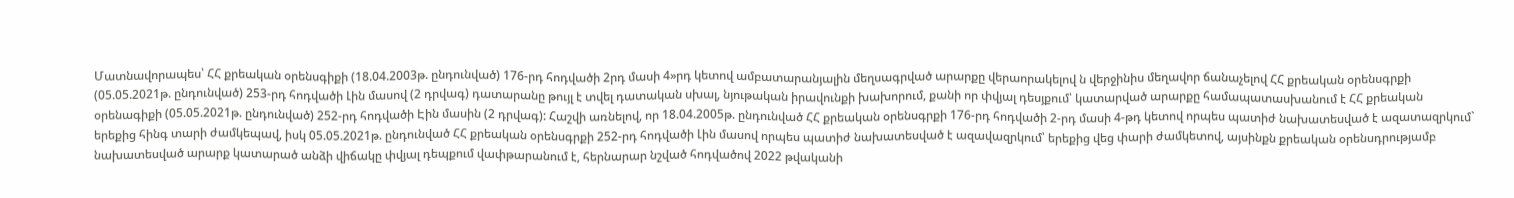Մատնավորապես՝ ՀՀ քրեական օրենսգիքի (18.04.2003թ. ընդունված) 176-րդ հոդվածի 2րդ մասի 4»րդ կետով ամբատարանյալին մեղսագրված արարքը վերաորակելով ն վերջինիս մեղավոր ճանաչելով ՀՀ քրեական օրենսգրքի (05.05.2021թ. ընդունված) 253-րդ հոդվածի Լին մասով (2 դրվագ) դատարանը թույլ է տվել դատական սխալ, նյութական իրավունքի խախորում, քանի որ փվյալ դեսյքում՝ կատարված արարքը համապատասխանում է ՀՀ քրեական օրենագիքի (05.05.2021թ. ընդունված) 252-րդ հոդվածի Էին մասին (2 դրվագ): Հաշվի առնելով, որ 18.04.2005թ. ընդունված ՀՀ քրեական օրենսգրքի 176-րդ հոդվածի 2-րդ մասի 4-թդ կետով որպես պատիժ նախատեսված է ազատազրկում` երեքից հինգ տարի ժամկեպավ, իսկ 05.05.2021թ. ընդունված ՀՀ քրեական օրենսգրքի 252-րդ հոդվածի Լին մասով որպես պատիժ նախատեսված է ազավազրկում՝ երեքից վեց փարի ժամկետով, այսինքն քրեական օրենսդրությամբ նախատեսված արարք կատարած անձի վիճակը փվյալ դեպքում վափթարանում է, հերնարար նշված հոդվածով 2022 թվականի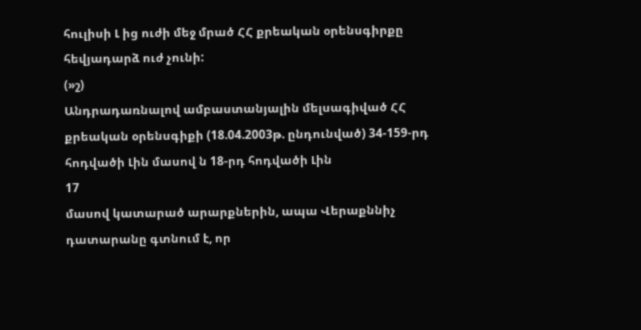հուլիսի Լ ից ուժի մեջ մրած ՀՀ քրեական օրենսգիրքը հեվյադարձ ուժ չունի:
(»շ)
Անդրադառնալով ամբաստանյալին մելսագիված ՀՀ քրեական օրենսգիքի (18.04.2003թ. ընդունված) 34-159-րդ հոդվածի Լին մասով ն 18-րդ հոդվածի Լին
17
մասով կատարած արարքներին, ապա Վերաքննիչ դատարանը գտնում է, որ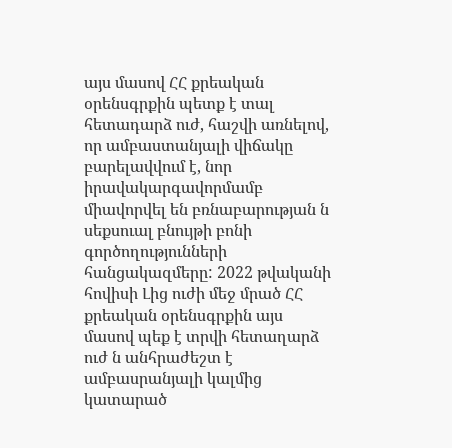այս մասով ՀՀ քրեական օրենսգրքին պետք է տալ հետադարձ ուժ, հաշվի առնելով, որ ամբաստանյալի վիճակը բարելավվում է, նոր իրավակարգավորմամբ միավորվել են բռնաբարության ն սեքսուալ բնույթի բոնի գործողությունների հանցակազմերը: 2022 թվականի հովիսի Լից ուժի մեջ մրած ՀՀ քրեական օրենսգրքին այս մասով պեք է տրվի հետաղարձ ուժ ն անհրաժեշտ է ամբասրանյալի կալմից կատարած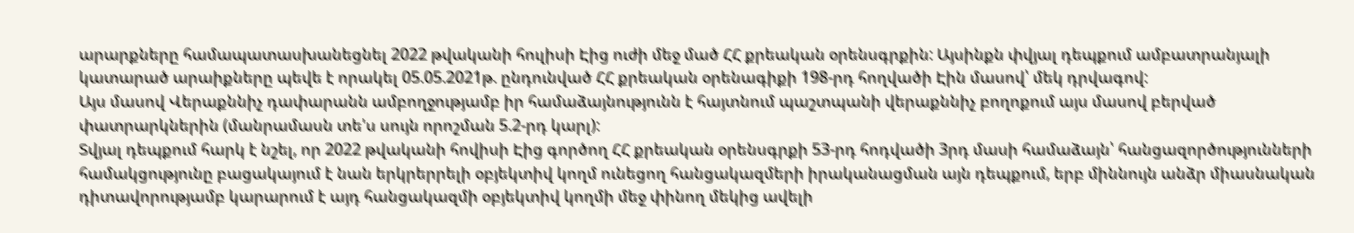արարքները համապատասխանեցնել 2022 թվականի հուլիսի Էից ուժի մեջ մած ՀՀ քրեական օրենսգրքին: Այսինքն փվյալ դեպքում ամբատրանյալի կատարած արաիքները պեվե է որակել 05.05.2021թ. ընդունված ՀՀ քրեական օրենագիքի 198-րդ հողվածի Էին մասով՝ մեկ դրվագով:
Այս մասով Վերաքննիչ դափարանն ամբողջությամբ իր համաձայնությունն է հայտնում պաշտպանի վերաքննիչ բողոքում այս մասով բերված փատրարկներին (մանրամասն տե'ս սույն որոշման 5.2-րդ կարլ):
Տվյալ դեպքում հարկ է նշել, որ 2022 թվականի հովիսի Էից գործող ՀՀ քրեական օրենսգրքի 53-րդ հոդվածի 3րդ մասի համաձայն՝ հանցազործությունների համակցությունը բացակայում է նան երկրերրելի օբյեկտիվ կողմ ունեցող հանցակազմերի իրականացման այն դեպքում, երբ միննույն անձր միասնական դիտավորությամբ կարարում է այդ հանցակազմի օբյեկտիվ կողմի մեջ փինող մեկից ավելի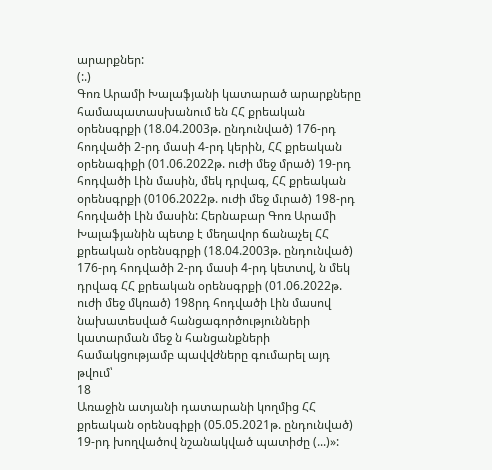արարքներ:
(:.)
Գոռ Արամի Խալաֆյանի կատարած արարքները համապատասխանում են ՀՀ քրեական օրենսգրքի (18.04.2003թ. ընդունված) 176-րդ հոդվածի 2-րդ մասի 4-րդ կերին, ՀՀ քրեական օրենագիքի (01.06.2022թ. ուժի մեջ մրած) 19-րդ հոդվածի Լին մասին, մեկ դրվագ, ՀՀ քրեական օրենսգրքի (0106.2022թ. ուժի մեջ մւրած) 198-րդ հոդվածի Լին մասին: Հերնաբար Գոռ Արամի Խալաֆյանին պետք է մեղավոր ճանաչել ՀՀ քրեական օրենսգրքի (18.04.2003թ. ընդունված) 176-րդ հոդվածի 2-րդ մասի 4-րդ կետտվ, ն մեկ դրվագ ՀՀ քրեական օրենսգրքի (01.06.2022թ. ուժի մեջ մկռած) 198րդ հոդվածի Լին մասով նախատեսված հանցագործությունների կատարման մեջ ն հանցանքների համակցությամբ պավվժները գումարել այդ թվում՝
18
Առաջին ատյանի դատարանի կողմից ՀՀ քրեական օրենսգիքի (05.05.2021թ. ընդունված) 19-րդ խողվածով նշանակված պատիժը (...)»: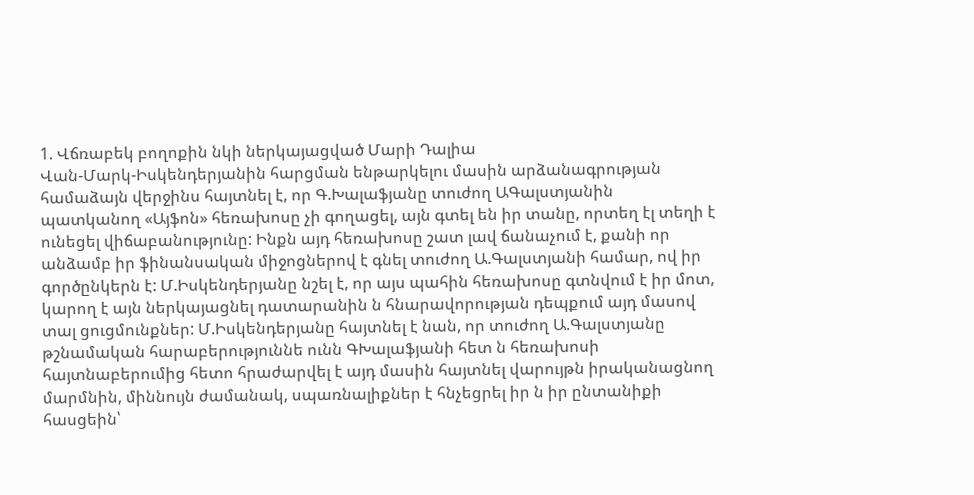1. Վճռաբեկ բողոքին նկի ներկայացված Մարի Դալիա
Վան-Մարկ-Իսկենդերյանին հարցման ենթարկելու մասին արձանագրության համաձայն վերջինս հայտնել է, որ Գ.Խալաֆյանը տուժող ԱԳալստյանին պատկանող «Այֆոն» հեռախոսը չի գողացել, այն գտել են իր տանը, որտեղ էլ տեղի է ունեցել վիճաբանությունը: Ինքն այդ հեռախոսը շատ լավ ճանաչում է, քանի որ անձամբ իր ֆինանսական միջոցներով է գնել տուժող Ա.Գալստյանի համար, ով իր գործընկերն է: Մ.Իսկենդերյանը նշել է, որ այս պահին հեռախոսը գտնվում է իր մոտ, կարող է այն ներկայացնել դատարանին ն հնարավորության դեպքում այդ մասով տալ ցուցմունքներ: Մ.Իսկենդերյանը հայտնել է նան, որ տուժող Ա.Գալստյանը թշնամական հարաբերություննե ունն ԳԽալաֆյանի հետ ն հեռախոսի հայտնաբերումից հետո հրաժարվել է այդ մասին հայտնել վարույթն իրականացնող մարմնին, միննույն ժամանակ, սպառնալիքներ է հնչեցրել իր ն իր ընտանիքի հասցեին՝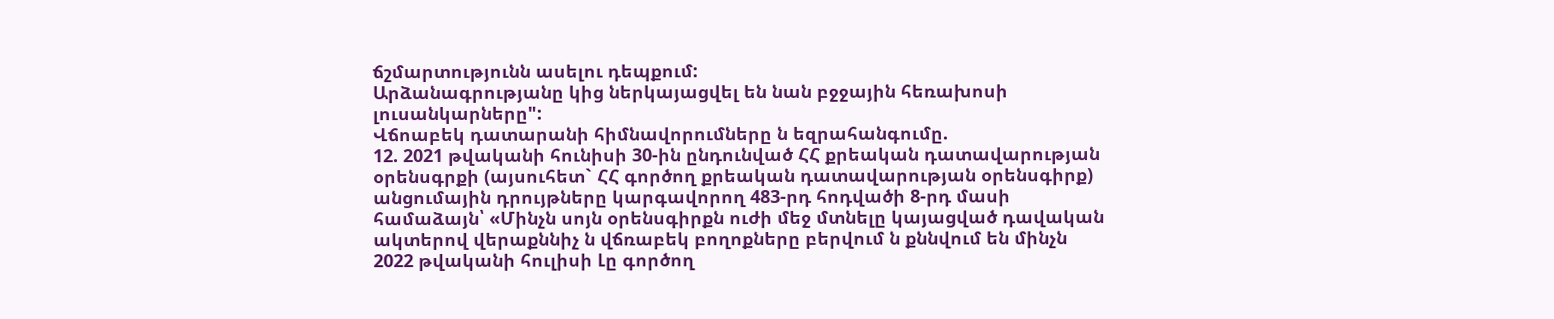ճշմարտությունն ասելու դեպքում:
Արձանագրությանը կից ներկայացվել են նան բջջային հեռախոսի լուսանկարները":
Վճոաբեկ դատարանի հիմնավորումները ն եզրահանգումը.
12. 2021 թվականի հունիսի 30-ին ընդունված ՀՀ քրեական դատավարության օրենսգրքի (այսուհետ` ՀՀ գործող քրեական դատավարության օրենսգիրք) անցումային դրույթները կարգավորող 483-րդ հոդվածի 8-րդ մասի համաձայն՝ «Մինչն սոյն օրենսգիրքն ուժի մեջ մտնելը կայացված դավական ակտերով վերաքննիչ ն վճռաբեկ բողոքները բերվում ն քննվում են մինչն 2022 թվականի հուլիսի Լը գործող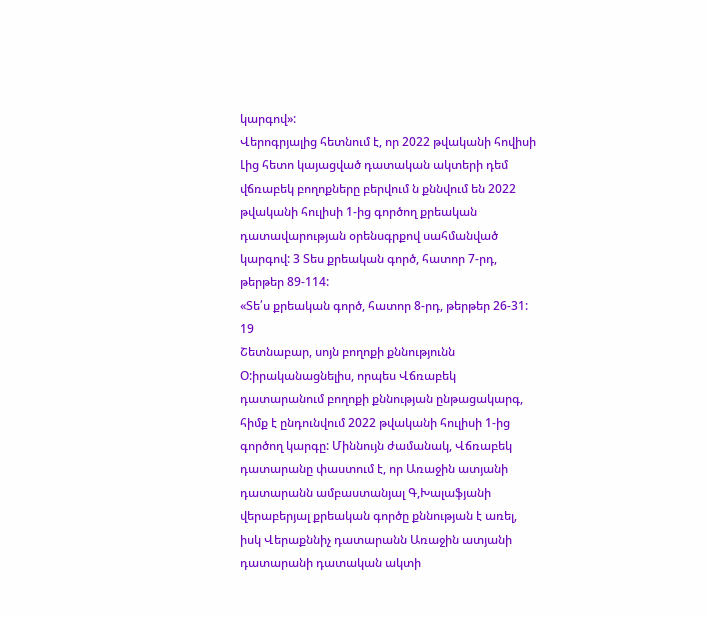կարգով»:
Վերոգրյալից հետնում է, որ 2022 թվականի հովիսի Լից հետո կայացված դատական ակտերի դեմ վճռաբեկ բողոքները բերվում ն քննվում են 2022 թվականի հուլիսի 1-ից գործող քրեական դատավարության օրենսգրքով սահմանված կարգով: 3 Տես քրեական գործ, հատոր 7-րդ, թերթեր 89-114:
«Տե՛ս քրեական գործ, հատոր 8-րդ, թերթեր 26-31:
19
Շետնաբար, սոյն բողոքի քննությունն Օ:իրականացնելիս, որպես Վճռաբեկ դատարանում բողոքի քննության ընթացակարգ, հիմք է ընդունվում 2022 թվականի հուլիսի 1-ից գործող կարգը: Միննույն ժամանակ, Վճռաբեկ դատարանը փաստում է, որ Առաջին ատյանի դատարանն ամբաստանյալ Գ,Խալաֆյանի վերաբերյալ քրեական գործը քննության է առել, իսկ Վերաքննիչ դատարանն Առաջին ատյանի դատարանի դատական ակտի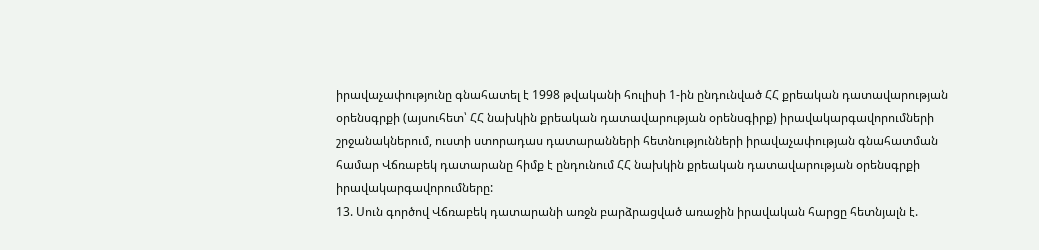իրավաչափությունը գնահատել է 1998 թվականի հուլիսի 1-ին ընդունված ՀՀ քրեական դատավարության օրենսգրքի (այսուհետ՝ ՀՀ նախկին քրեական դատավարության օրենսգիրք) իրավակարգավորումների շրջանակներում, ուստի ստորադաս դատարանների հետնությունների իրավաչափության գնահատման համար Վճռաբեկ դատարանը հիմք է ընդունում ՀՀ նախկին քրեական դատավարության օրենսգրքի իրավակարգավորումները:
13. Սուն գործով Վճռաբեկ դատարանի առջն բարձրացված առաջին իրավական հարցը հետնյալն է.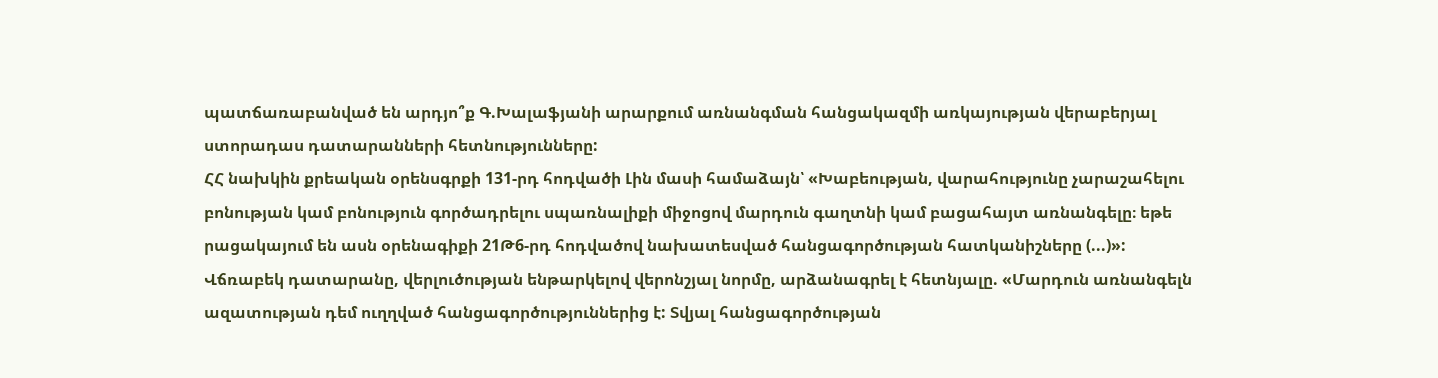պատճառաբանված են արդյո՞ք Գ.Խալաֆյանի արարքում առնանգման հանցակազմի առկայության վերաբերյալ ստորադաս դատարանների հետնությունները:
ՀՀ նախկին քրեական օրենսգրքի 131-րդ հոդվածի Լին մասի համաձայն՝ «Խաբեության, վարահությունը չարաշահելու բոնության կամ բոնություն գործադրելու սպառնալիքի միջոցով մարդուն գաղտնի կամ բացահայտ առնանգելը։ եթե րացակայում են ասն օրենագիքի 21Թ6-րդ հոդվածով նախատեսված հանցագործության հատկանիշները (...)»:
Վճռաբեկ դատարանը, վերլուծության ենթարկելով վերոնշյալ նորմը, արձանագրել է հետնյալը. «Մարդուն առնանգելն ազատության դեմ ուղղված հանցագործություններից է: Տվյալ հանցագործության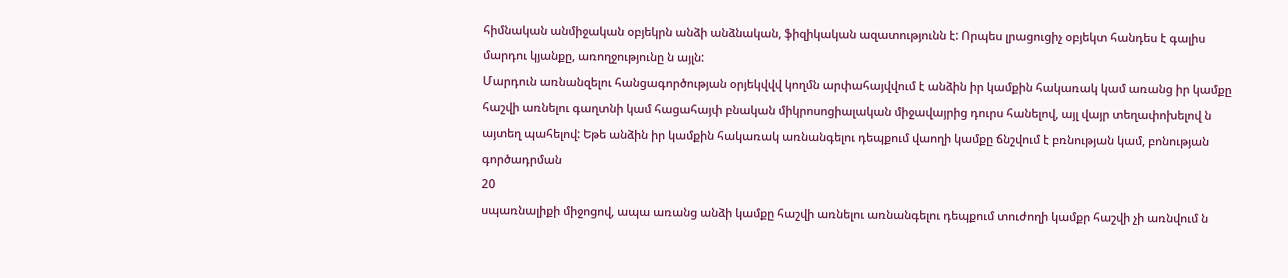հիմնական անմիջական օբյեկրն անձի անձնական, ֆիզիկական ազատությունն է: Որպես լրացուցիչ օբյեկտ հանդես է գալիս մարդու կյանքը, առողջությունը ն այլն:
Մարդուն առնանզելու հանցագործության օրյեկվվվ կողմն արփահայվվում է անձին իր կամքին հակառակ կամ առանց իր կամքը հաշվի առնելու գաղտնի կամ հացահայփ բնական միկրոսոցիալական միջավայրից դուրս հանելով, այլ վայր տեղափոխելով ն այտեղ պահելով: Եթե անձին իր կամքին հակառակ առնանգելու դեպքում վաողի կամքը ճնշվում է բռնության կամ, բոնության գործադրման
20
սպառնալիքի միջոցով, ապա առանց անձի կամքը հաշվի առնելու առնանգելու դեպքում տուժողի կամքր հաշվի չի առնվում ն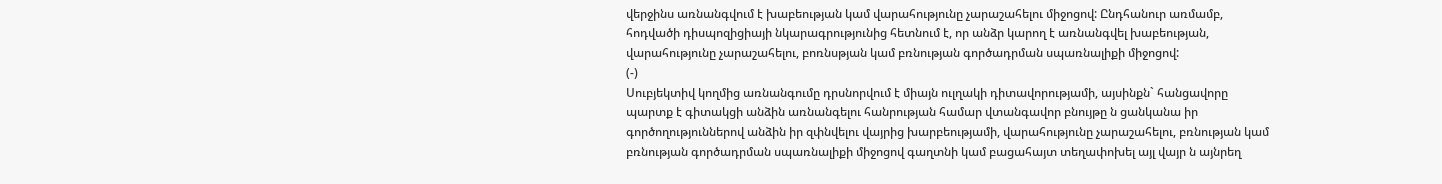վերջինս առնանգվում է խաբեության կամ վարահությունը չարաշահելու միջոցով: Ընդհանուր առմամբ, հոդվածի դիսպոզիցիայի նկարագրությունից հետնում է, որ անձր կարող է առնանգվել խաբեության, վարահությունը չարաշահելու, բոռնսթյան կամ բռնության գործադրման սպառնալիքի միջոցով:
(-)
Սուբյեկտիվ կողմից առնանգումը դրսնորվում է միայն ուլղակի դիտավորությամի, այսինքն` հանցավորը պարտք է գիտակցի անձին առնանգելու հանրության համար վտանգավոր բնույթը ն ցանկանա իր գործողություններով անձին իր զփնվելու վայրից խարբեությամի, վարահությունը չարաշահելու, բռնության կամ բռնության գործադրման սպառնալիքի միջոցով գաղտնի կամ բացահայտ տեղափոխել այլ վայր ն այնրեղ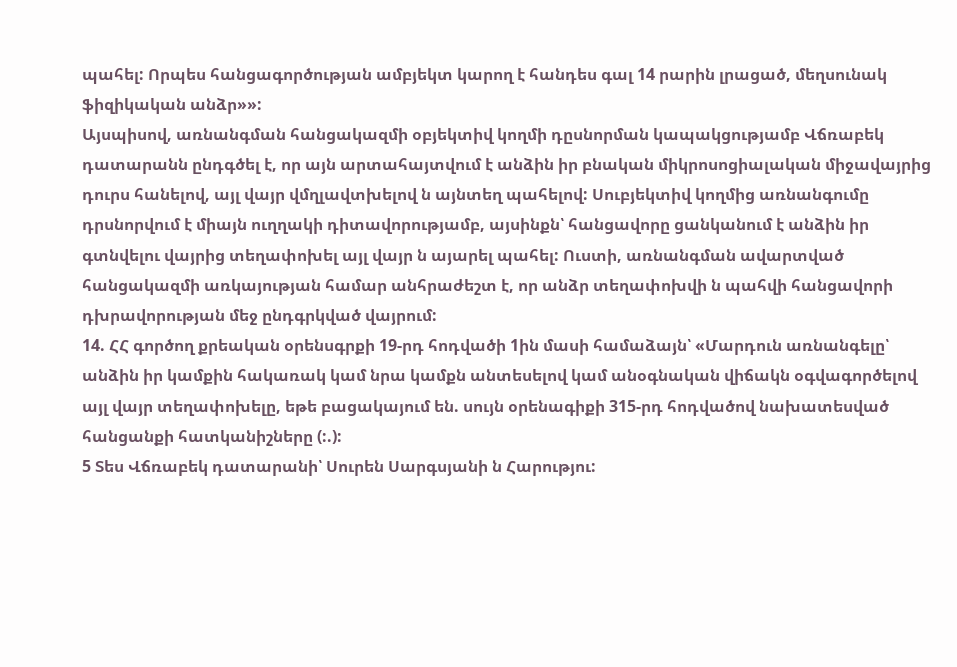պահել: Որպես հանցագործության ամբյեկտ կարող է հանդես գալ 14 րարին լրացած, մեղսունակ ֆիզիկական անձր»»:
Այսպիսով, առնանգման հանցակազմի օբյեկտիվ կողմի դըսնորման կապակցությամբ Վճռաբեկ դատարանն ընդգծել է, որ այն արտահայտվում է անձին իր բնական միկրոսոցիալական միջավայրից դուրս հանելով, այլ վայր վմղլավտխելով ն այնտեղ պահելով: Սուբյեկտիվ կողմից առնանգումը դրսնորվում է միայն ուղղակի դիտավորությամբ, այսինքն՝ հանցավորը ցանկանում է անձին իր գտնվելու վայրից տեղափոխել այլ վայր ն այարել պահել: Ուստի, առնանգման ավարտված հանցակազմի առկայության համար անհրաժեշտ է, որ անձր տեղափոխվի ն պահվի հանցավորի դխրավորության մեջ ընդգրկված վայրում:
14. ՀՀ գործող քրեական օրենսգրքի 19-րդ հոդվածի 1ին մասի համաձայն՝ «Մարդուն առնանգելը՝ անձին իր կամքին հակառակ կամ նրա կամքն անտեսելով կամ անօգնական վիճակն օգվագործելով այլ վայր տեղափոխելը, եթե բացակայում են. սույն օրենագիքի 315-րդ հոդվածով նախատեսված հանցանքի հատկանիշները (:.):
5 Տես Վճռաբեկ դատարանի՝ Սուրեն Սարգսյանի ն Հարությու: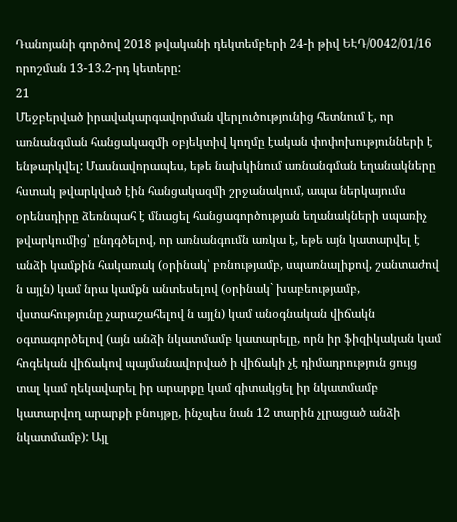Դանոյանի գործով 2018 թվականի դեկտեմբերի 24-ի թիվ ԵԷԴ/0042/01/16 որոշման 13-13.2-րդ կետերը:
21
Մեջբերված իրավակարգավորման վերլուծությունից հետնում է, որ առնանգման հանցակազմի օբյեկտիվ կողմը էական փոփոխությունների է ենթարկվել: Մասնավորապես, եթե նախկինում առնանգման եղանակները հստակ թվարկված էին հանցակազմի շրջանակում, ապա ներկայումս օրենսդիրը ձեռնպահ է մնացել հանցագործության եղանակների սպառիչ թվարկումից՝ ընդգծելով, որ առնանգումն առկա է, եթե այն կատարվել է անձի կամքին հակառակ (օրինակ՝ բռնությամբ, սպառնալիքով, շանտաժով ն այլն) կամ նրա կամքն անտեսելով (օրինակ` խաբեությամբ, վստահությունը չարաշահելով ն այլն) կամ անօգնական վիճակն օգտագործելով (այն անձի նկատմամբ կատարելը, որն իր ֆիզիկական կամ հոգեկան վիճակով պայմանավորված ի վիճակի չէ դիմադրություն ցույց տալ կամ ղեկավարել իր արարքը կամ գիտակցել իր նկատմամբ կատարվող արարքի բնույթը, ինչպես նան 12 տարին չլրացած անձի նկատմամբ): Այլ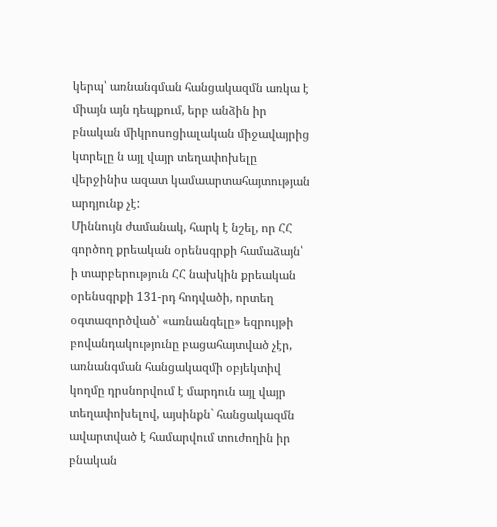կերպ՝ առնանգման հանցակազմն առկա է միայն այն դեպքում, երբ անձին իր բնական միկրոսոցիալական միջավայրից կտրելը ն այլ վայր տեղափոխելը վերջինիս ազատ կամաարտահայտության արդյունք չէ:
Միննույն ժամանակ, հարկ է նշել, որ ՀՀ գործող քրեական օրենսգրքի համաձայն՝ ի տարբերություն ՀՀ նախկին քրեական օրենսգրքի 131-րդ հոդվածի, որտեղ օգտազործված՝ «առնանգելը» եզրույթի բովանդակությունը բացահայտված չէր, առնանգման հանցակազմի օբյեկտիվ կողմը դրսնորվում է մարդուն այլ վայր տեղափոխելով, այսինքն` հանցակազմն ավարտված է համարվում տուժողին իր բնական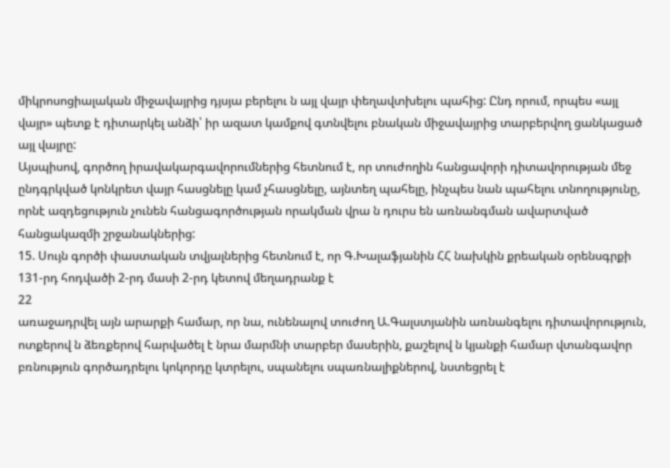միկրոսոցիալական միջավայրից դյսյա բերելու ն այլ վայր փեղավտխելու պահից: Ընդ որում, որպես «այլ վայր» պետք է դիտարկել անձի՝ իր ազատ կամքով գտնվելու բնական միջավայրից տարբերվող ցանկացած այլ վայրը:
Այսպիսով, գործող իրավակարգավորումներից հետնում է, որ տուժողին հանցավորի դիտավորության մեջ ընդգրկված կոնկրետ վայր հասցնելը կամ չհասցնելը, այնտեղ պահելը, ինչպես նան պահելու տնողությունը, որնէ ազդեցություն չունեն հանցագործության որակման վրա ն դուրս են առնանգման ավարտված հանցակազմի շրջանակներից:
15. Սույն գործի փաստական տվյալներից հետնում է, որ Գ.Խալաֆյանին ՀՀ նախկին քրեական օրենսգրքի 131-րդ հոդվածի 2-րդ մասի 2-րդ կետով մեղադրանք է
22
առաջադրվել այն արարքի համար, որ նա, ունենալով տուժող Ա.Գալստյանին առնանգելու դիտավորություն, ոտքերով ն ձեռքերով հարվածել է նրա մարմնի տարբեր մասերին, քաշելով ն կյանքի համար վտանգավոր բռնություն գործադրելու կոկորդը կտրելու, սպանելու սպառնալիքներով, նստեցրել է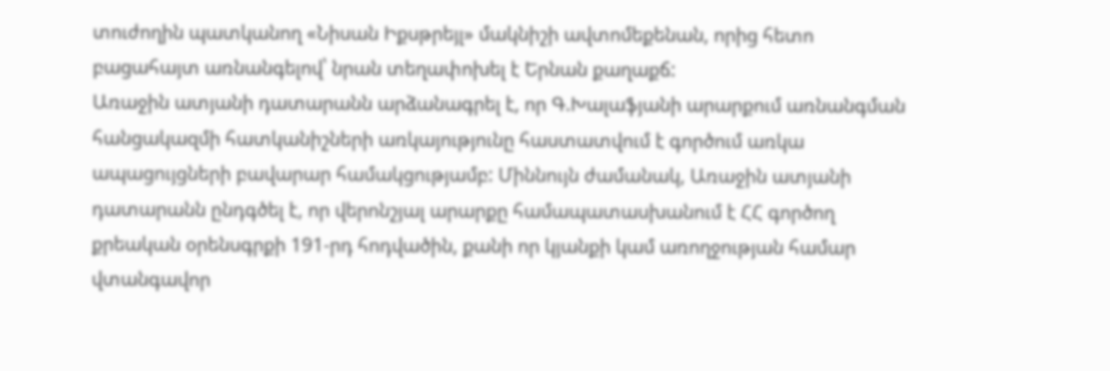տուժողին պատկանող «Նիսան Իքսթրեյլ» մակնիշի ավտոմեքենան, որից հետո բացահայտ առնանգելով՝ նրան տեղափոխել է Երնան քաղաքճ:
Առաջին ատյանի դատարանն արձանագրել է, որ Գ.Խալաֆյանի արարքում առնանգման հանցակազմի հատկանիշների առկայությունը հաստատվում է գործում առկա ապացույցների բավարար համակցությամբ: Միննույն ժամանակ, Առաջին ատյանի դատարանն ընդգծել է, որ վերոնշյալ արարքը համապատասխանում է ՀՀ գործող քրեական օրենսգրքի 191-րդ հոդվածին, քանի որ կյանքի կամ առողջության համար վտանգավոր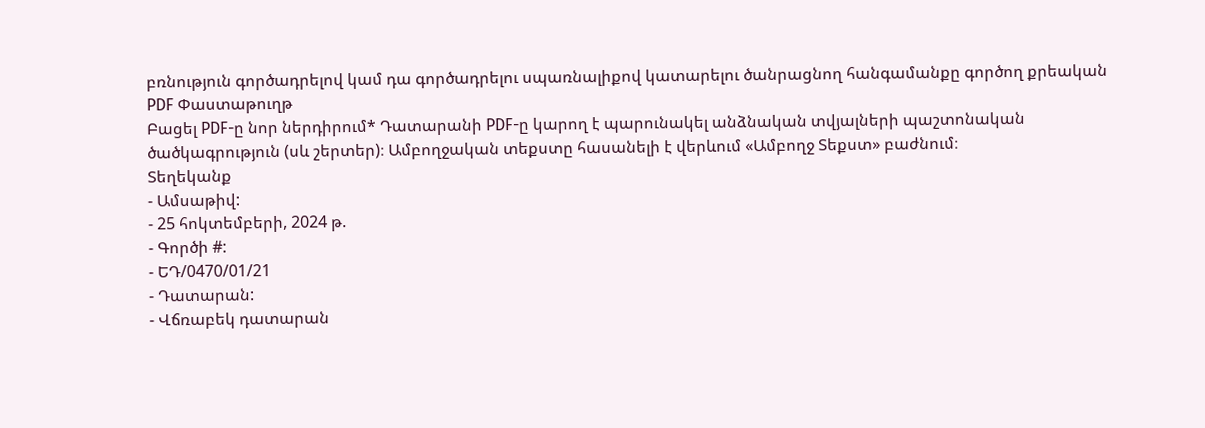բռնություն գործադրելով կամ դա գործադրելու սպառնալիքով կատարելու ծանրացնող հանգամանքը գործող քրեական
PDF Փաստաթուղթ
Բացել PDF-ը նոր ներդիրում* Դատարանի PDF-ը կարող է պարունակել անձնական տվյալների պաշտոնական ծածկագրություն (սև շերտեր)։ Ամբողջական տեքստը հասանելի է վերևում «Ամբողջ Տեքստ» բաժնում։
Տեղեկանք
- Ամսաթիվ:
- 25 հոկտեմբերի, 2024 թ.
- Գործի #:
- ԵԴ/0470/01/21
- Դատարան:
- Վճռաբեկ դատարան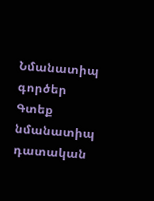Նմանատիպ գործեր
Գտեք նմանատիպ դատական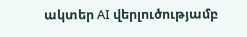ակտեր AI վերլուծությամբ